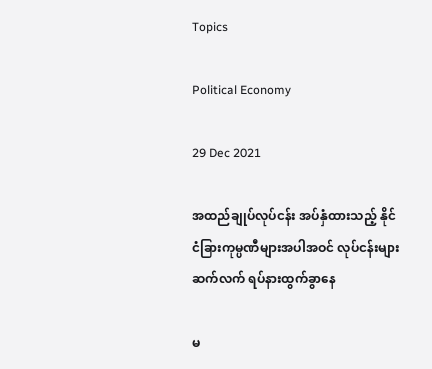Topics

Political Economy

29 Dec 2021

အထည်ချုပ်လုပ်ငန်း အပ်နှံထားသည့် နိုင်ငံခြားကုမ္ပဏီများအပါအဝင် လုပ်ငန်းများ ဆက်လက် ရပ်နားထွက်ခွာနေ

မ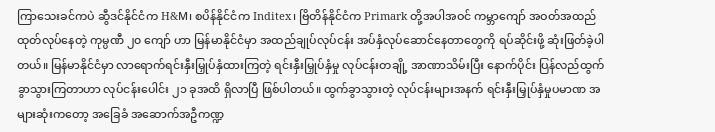ကြာသေးခင်ကပဲ ဆွီဒင်နိုင်ငံက H&M၊ စပိန်နိုင်ငံက Inditex၊ ဗြိတိန်နိုင်ငံက Primark တို့အပါအဝင် ကမ္ဘာကျော် အဝတ်အထည်ထုတ်လုပ်နေတဲ့ ကုမ္ပဏီ ၂၀ ကျော် ဟာ မြန်မာနိုင်ငံမှာ အထည်ချုပ်လုပ်ငန်း အပ်နှံလုပ်ဆောင်နေတာတွေကို ရပ်ဆိုင်းဖို့ ဆုံးဖြတ်ခဲ့ပါတယ်။ မြန်မာနိုင်ငံမှာ လာရောက်ရင်းနှီးမြှုပ်နှံထားကြတဲ့ ရင်းနှီးမြှုပ်နှံမှု လုပ်ငန်းတချို့ အာဏာသိမ်းပြီး နောက်ပိုင်း ပြန်လည်ထွက်ခွာသွားကြတာဟာ လုပ်ငန်းပေါင်း ၂၁ ခုအထိ ရှိလာပြီ ဖြစ်ပါတယ်။ ထွက်ခွာသွားတဲ့ လုပ်ငန်းများအနက် ရင်းနှီးမြှုပ်နှံမှုပမာဏ အများဆုံးကတော့ အခြေခံ အဆောက်အဦကဏ္ဍ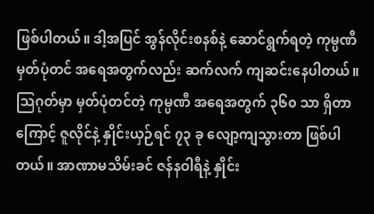ဖြစ်ပါတယ်။ ဒါ့အပြင် အွန်လိုင်းစနစ်နဲ့ ဆောင်ရွက်ရတဲ့ ကုမ္ပဏီမှတ်ပုံတင် အရေအတွက်လည်း ဆက်လက် ကျဆင်းနေပါတယ်။ သြဂုတ်မှာ မှတ်ပုံတင်တဲ့ ကုမ္ပဏီ အရေအတွက် ၃၆၀ သာ ရှိတာကြောင့် ဇူလိုင်နဲ့ နှိုင်းယှဉ်ရင် ၇၃ ခု လျော့ကျသွားတာ ဖြစ်ပါတယ်။ အာဏာမသိမ်းခင် ဇန်နဝါရီနဲ့ နှိုင်း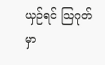ယှဉ်ရင် သြဂုတ်မှာ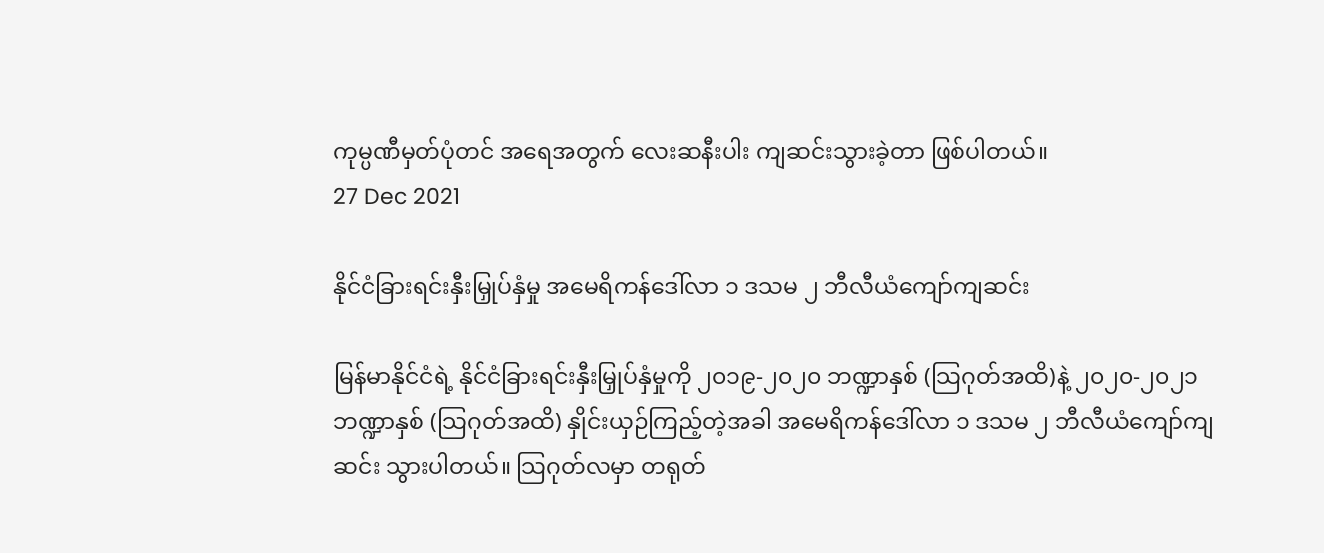ကုမ္ပဏီမှတ်ပုံတင် အရေအတွက် လေးဆနီးပါး ကျဆင်းသွားခဲ့တာ ဖြစ်ပါတယ်။
27 Dec 2021

နိုင်ငံခြားရင်းနှီးမြှုပ်နှံမှု အမေရိကန်ဒေါ်လာ ၁ ဒသမ ၂ ဘီလီယံကျော်ကျဆင်း

မြန်မာနိုင်ငံရဲ့ နိုင်ငံခြားရင်းနှီးမြှုပ်နှံမှုကို ၂၀၁၉-၂၀၂၀ ဘဏ္ဍာနှစ် (သြဂုတ်အထိ)နဲ့ ၂၀၂၀-၂၀၂၁ ဘဏ္ဍာနှစ် (သြဂုတ်အထိ) နှိုင်းယှဉ်ကြည့်တဲ့အခါ အမေရိကန်ဒေါ်လာ ၁ ဒသမ ၂ ဘီလီယံကျော်ကျဆင်း သွားပါတယ်။ သြဂုတ်လမှာ တရုတ်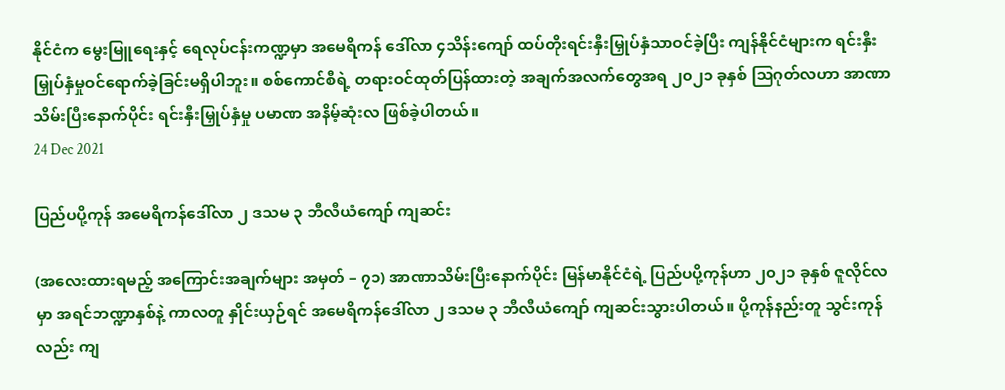နိုင်ငံက မွေးမြူရေးနှင့် ရေလုပ်ငန်းကဏ္ဍမှာ အမေရိကန် ဒေါ်လာ ၄သိန်းကျော် ထပ်တိုးရင်းနှီးမြှုပ်နှံသာဝင်ခဲ့ပြီး ကျန်နိုင်ငံများက ရင်းနှီးမြှုပ်နှံမှုဝင်ရောက်ခဲ့ခြင်းမရှိပါဘူး။ စစ်ကောင်စီရဲ့ တရားဝင်ထုတ်ပြန်ထားတဲ့ အချက်အလက်တွေအရ ၂၀၂၁ ခုနှစ် သြဂုတ်လဟာ အာဏာသိမ်းပြီးနောက်ပိုင်း ရင်းနှီးမြှုပ်နှံမှု ပမာဏ အနိမ့်ဆုံးလ ဖြစ်ခဲ့ပါတယ်။
24 Dec 2021

ပြည်ပပို့ကုန် အမေရိကန်ဒေါ်လာ ၂ ဒသမ ၃ ဘီလီယံကျော် ကျဆင်း

(အလေးထားရမည့် အကြောင်းအချက်များ အမှတ် – ၇၁) အာဏာသိမ်းပြီးနောက်ပိုင်း မြန်မာနိုင်ငံရဲ့ ပြည်ပပို့ကုန်ဟာ ၂၀၂၁ ခုနှစ် ဇူလိုင်လမှာ အရင်ဘဏ္ဍာနှစ်နဲ့ ကာလတူ နှိုင်းယှဉ်ရင် အမေရိကန်ဒေါ်လာ ၂ ဒသမ ၃ ဘီလီယံကျော် ကျဆင်းသွားပါတယ်။ ပို့ကုန်နည်းတူ သွင်းကုန်လည်း ကျ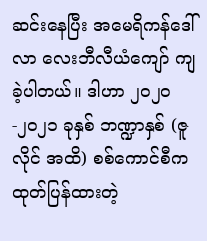ဆင်းနေပြီး အမေရိကန်ဒေါ်လာ လေးဘီလီယံကျော် ကျခဲ့ပါတယ်။ ဒါဟာ ၂၀၂၀-၂၀၂၁ ခုနှစ် ဘဏ္ဍာနှစ် (ဇူလိုင် အထိ) စစ်ကောင်စီက ထုတ်ပြန်ထားတဲ့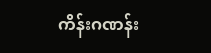ကိန်းဂဏန်း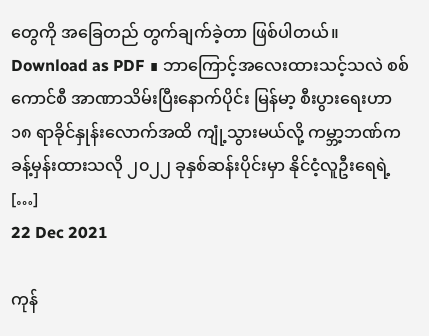တွေကို အခြေတည် တွက်ချက်ခဲ့တာ ဖြစ်ပါတယ်။ Download as PDF ∎ ဘာကြောင့်အလေးထားသင့်သလဲ စစ်ကောင်စီ အာဏာသိမ်းပြီးနောက်ပိုင်း မြန်မာ့ စီးပွားရေးဟာ ၁၈ ရာခိုင်နှုန်းလောက်အထိ ကျုံ့သွားမယ်လို့ ကမ္ဘာ့ဘဏ်က ခန့်မှန်းထားသလို ၂၀၂၂ ခုနှစ်ဆန်းပိုင်းမှာ နိုင်ငံ့လူဦးရေရဲ့ […]
22 Dec 2021

ကုန်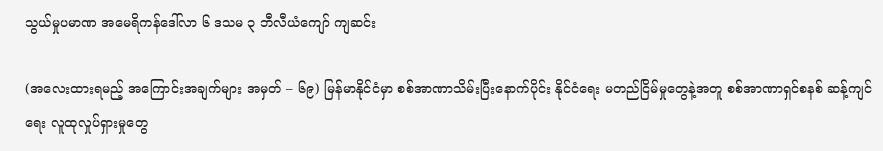သွယ်မှုပမာဏ အမေရိကန်ဒေါ်လာ ၆ ဒသမ ၃ ဘီလီယံကျော် ကျဆင်း

(အလေးထားရမည့် အကြောင်းအချက်များ အမှတ် – ၆၉) မြန်မာနိုင်ငံမှာ စစ်အာဏာသိမ်းပြီးနောက်ပိုင်း နိုင်ငံရေး မတည်ငြိမ်မှုတွေနဲ့အတူ စစ်အာဏာရှင်စနစ် ဆန့်ကျင်ရေး လူထုလှုပ်ရှားမှုတွေ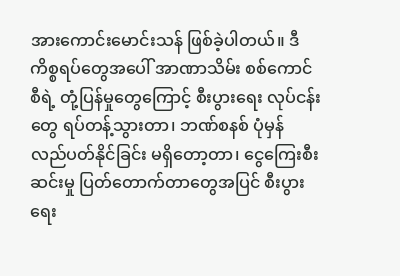အားကောင်းမောင်းသန် ဖြစ်ခဲ့ပါတယ်။ ဒီကိစ္စရပ်တွေအပေါ် အာဏာသိမ်း စစ်ကောင်စီရဲ့ တုံ့ပြန်မှုတွေကြောင့် စီးပွားရေး လုပ်ငန်းတွေ ရပ်တန့်သွားတာ၊ ဘဏ်စနစ် ပုံမှန် လည်ပတ်နိုင်ခြင်း မရှိတော့တာ၊ ငွေကြေးစီးဆင်းမှု ပြတ်တောက်တာတွေအပြင် စီးပွားရေး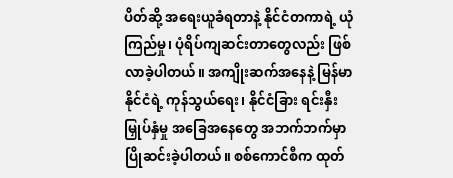ပိတ်ဆို့ အရေးယူခံရတာနဲ့ နိုင်ငံတကာရဲ့ ယုံကြည်မှု၊ ပုံရိပ်ကျဆင်းတာတွေလည်း ဖြစ်လာခဲ့ပါတယ်။ အကျိုးဆက်အနေနဲ့ မြန်မာနိုင်ငံရဲ့ ကုန်သွယ်ရေး၊ နိုင်ငံခြား ရင်းနှီးမြှုပ်နှံမှု အခြေအနေတွေ အဘက်ဘက်မှာ ပြိုဆင်းခဲ့ပါတယ်။ စစ်ကောင်စီက ထုတ်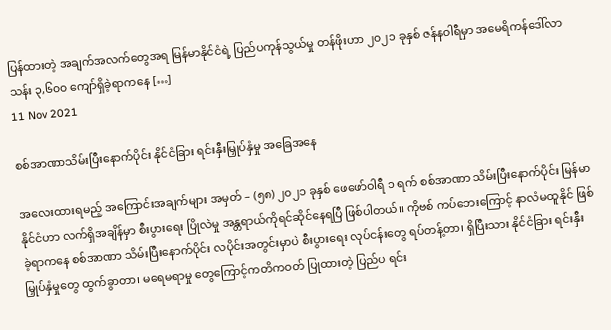ပြန်ထားတဲ့ အချက်အလက်တွေအရ မြန်မာနိုင်ငံရဲ့ ပြည်ပကုန်သွယ်မှု တန်ဖိုးဟာ ၂၀၂၁ ခုနှစ် ဇန်နဝါရီမှာ အမေရိကန်ဒေါ်လာ သန်း ၃,၆၀၀ ကျော်ရှိခဲ့ရာကနေ […]
11 Nov 2021

စစ်အာဏာသိမ်းပြီးနောက်ပိုင်း နိုင်ငံခြား ရင်းနှီးမြှုပ်နှံမှု အခြေအနေ

အလေးထားရမည့် အကြောင်းအချက်များ အမှတ် – (၅၈) ၂၀၂၁ ခုနှစ် ဖေဖော်ဝါရီ ၁ ရက် စစ်အာဏာ သိမ်းပြီးနောက်ပိုင်း မြန်မာနိုင်ငံဟာ လက်ရှိအချိန်မှာ စီးပွားရေး ပြိုလဲမှု အန္တရာယ်ကိုရင်ဆိုင်နေရပြီ ဖြစ်ပါတယ်။ ကိုဗစ် ကပ်ဘေးကြောင့် နာလံမထူနိုင် ဖြစ်ခဲ့ရာကနေ စစ်အာဏာ သိမ်းပြီးနောက်ပိုင်း လပိုင်းအတွင်းမှာပဲ စီးပွားရေး လုပ်ငန်းတွေ ရပ်တန့်တာ၊ ရှိပြီးသား နိုင်ငံခြား ရင်းနှီးမြှုပ်နှံမှုတွေ ထွက်ခွာတာ၊ မရေမရာမှု တွေကြောင့်ကတိကဝတ် ပြုထားတဲ့ ပြည်ပ ရင်း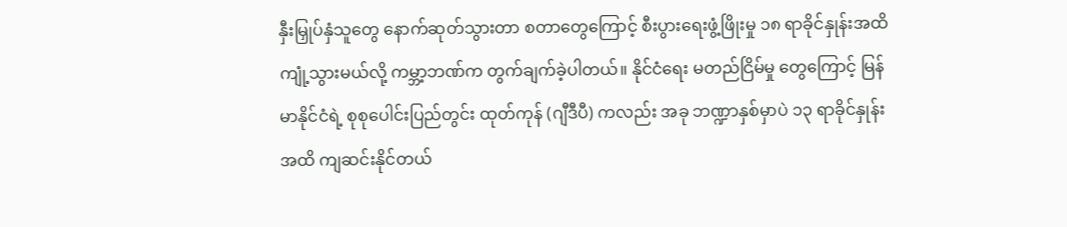နှီးမြှုပ်နှံသူတွေ နောက်ဆုတ်သွားတာ စတာတွေကြောင့် စီးပွားရေးဖွံ့ဖြိုးမှု ၁၈ ရာခိုင်နှုန်းအထိ ကျုံ့သွားမယ်လို့ ကမ္ဘာ့ဘဏ်က တွက်ချက်ခဲ့ပါတယ်။ နိုင်ငံရေး မတည်ငြိမ်မှု တွေကြောင့် မြန်မာနိုင်ငံရဲ့ စုစုပေါင်းပြည်တွင်း ထုတ်ကုန် (ဂျီဒီပီ) ကလည်း အခု ဘဏ္ဍာနှစ်မှာပဲ ၁၃ ရာခိုင်နှုန်းအထိ ကျဆင်းနိုင်တယ်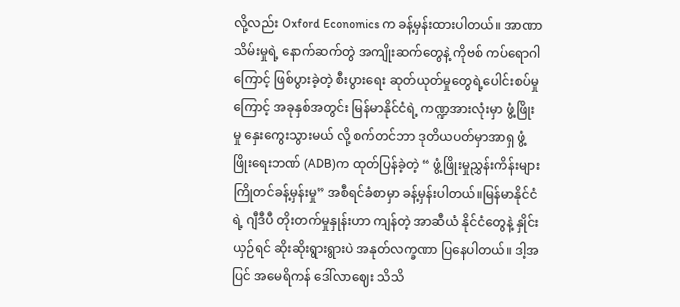လို့လည်း Oxford Economics က ခန့်မှန်းထားပါတယ်။ အာဏာသိမ်းမှုရဲ့ နောက်ဆက်တွဲ အကျိုးဆက်တွေနဲ့ ကိုဗစ် ကပ်ရောဂါကြောင့် ဖြစ်ပွားခဲ့တဲ့ စီးပွားရေး ဆုတ်ယုတ်မှုတွေရဲ့ပေါင်းစပ်မှုကြောင့် အခုနှစ်အတွင်း မြန်မာနိုင်ငံရဲ့ ကဏ္ဍအားလုံးမှာ ဖွံ့ဖြိုးမှု နှေးကွေးသွားမယ် လို့ စက်တင်ဘာ ဒုတိယပတ်မှာအာရှ ဖွံ့ဖြိုးရေးဘဏ် (ADB)က ထုတ်ပြန်ခဲ့တဲ့ “ ဖွံ့ဖြိုးမှုညွှန်းကိန်းများ ကြိုတင်ခန့်မှန်းမှု” အစီရင်ခံစာမှာ ခန့်မှန်းပါတယ်။မြန်မာနိုင်ငံရဲ့ ဂျီဒီပီ တိုးတက်မှုနှုန်းဟာ ကျန်တဲ့ အာဆီယံ နိုင်ငံတွေနဲ့ နှိုင်းယှဉ်ရင် ဆိုးဆိုးရွားရွားပဲ အနုတ်လက္ခဏာ ပြနေပါတယ်။ ဒါ့အပြင် အမေရိကန် ဒေါ်လာဈေး သိသိ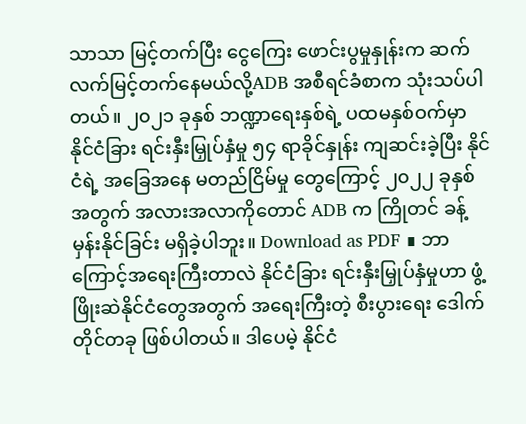သာသာ မြင့်တက်ပြီး ငွေကြေး ဖောင်းပွမှုနှုန်းက ဆက်လက်မြင့်တက်နေမယ်လို့ADB အစီရင်ခံစာက သုံးသပ်ပါတယ်။ ၂၀၂၁ ခုနှစ် ဘဏ္ဍာရေးနှစ်ရဲ့ ပထမနှစ်ဝက်မှာ နိုင်ငံခြား ရင်းနှီးမြှုပ်နှံမှု ၅၄ ရာခိုင်နှုန်း ကျဆင်းခဲ့ပြီး နိုင်ငံရဲ့ အခြေအနေ မတည်ငြိမ်မှု တွေကြောင့် ၂၀၂၂ ခုနှစ်အတွက် အလားအလာကိုတောင် ADB က ကြိုတင် ခန့်မှန်းနိုင်ခြင်း မရှိခဲ့ပါဘူး။ Download as PDF ∎ ဘာကြောင့်အရေးကြီးတာလဲ နိုင်ငံခြား ရင်းနှီးမြှုပ်နှံမှုဟာ ဖွံ့ဖြိုးဆဲနိုင်ငံတွေအတွက် အရေးကြီးတဲ့ စီးပွားရေး ဒေါက်တိုင်တခု ဖြစ်ပါတယ်။ ဒါပေမဲ့ နိုင်ငံ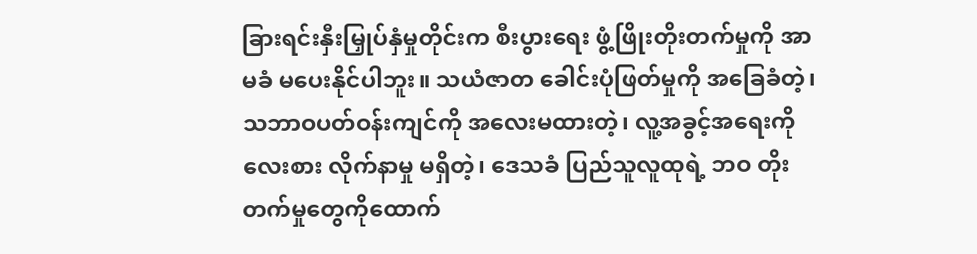ခြားရင်းနှီးမြှုပ်နှံမှုတိုင်းက စီးပွားရေး ဖွံ့ဖြိုးတိုးတက်မှုကို အာမခံ မပေးနိုင်ပါဘူး။ သယံဇာတ ခေါင်းပုံဖြတ်မှုကို အခြေခံတဲ့၊ သဘာဝပတ်ဝန်းကျင်ကို အလေးမထားတဲ့၊ လူ့အခွင့်အရေးကို လေးစား လိုက်နာမှု မရှိတဲ့၊ ဒေသခံ ပြည်သူလူထုရဲ့ ဘဝ တိုးတက်မှုတွေကိုထောက်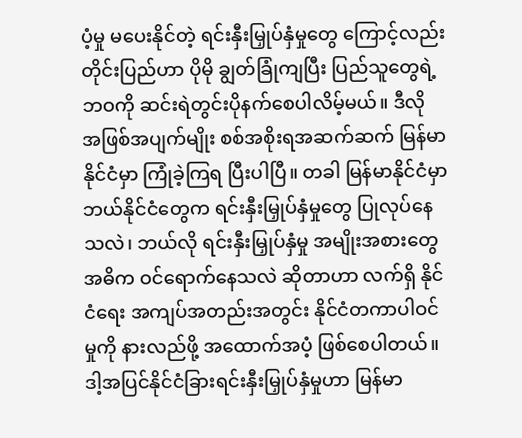ပံ့မှု မပေးနိုင်တဲ့ ရင်းနှီးမြှုပ်နှံမှုတွေ ကြောင့်လည်း တိုင်းပြည်ဟာ ပိုမို ချွတ်ခြုံကျပြီး ပြည်သူတွေရဲ့ ဘဝကို ဆင်းရဲတွင်းပိုနက်စေပါလိမ့်မယ်။ ဒီလို အဖြစ်အပျက်မျိုး စစ်အစိုးရအဆက်ဆက် မြန်မာနိုင်ငံမှာ ကြုံခဲ့ကြရ ပြီးပါပြီ။ တခါ မြန်မာနိုင်ငံမှာဘယ်နိုင်ငံတွေက ရင်းနှီးမြှုပ်နှံမှုတွေ ပြုလုပ်နေသလဲ၊ ဘယ်လို ရင်းနှီးမြှုပ်နှံမှု အမျိုးအစားတွေ အဓိက ဝင်ရောက်နေသလဲ ဆိုတာဟာ လက်ရှိ နိုင်ငံရေး အကျပ်အတည်းအတွင်း နိုင်ငံတကာပါဝင်မှုကို နားလည်ဖို့ အထောက်အပံ့ ဖြစ်စေပါတယ်။ ဒါ့အပြင်နိုင်ငံခြားရင်းနှီးမြှုပ်နှံမှုဟာ မြန်မာ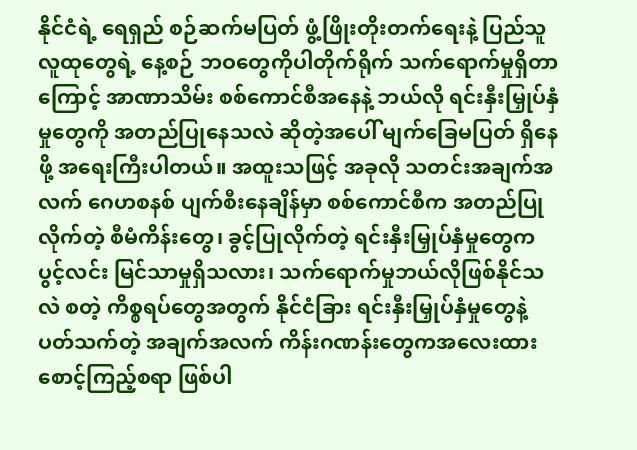နိုင်ငံရဲ့ ရေရှည် စဉ်ဆက်မပြတ် ဖွံ့ဖြိုးတိုးတက်ရေးနဲ့ ပြည်သူ လူထုတွေရဲ့ နေ့စဉ် ဘဝတွေကိုပါတိုက်ရိုက် သက်ရောက်မှုရှိတာကြောင့် အာဏာသိမ်း စစ်ကောင်စီအနေနဲ့ ဘယ်လို ရင်းနှီးမြှုပ်နှံမှုတွေကို အတည်ပြုနေသလဲ ဆိုတဲ့အပေါ် မျက်ခြေမပြတ် ရှိနေဖို့ အရေးကြီးပါတယ်။ အထူးသဖြင့် အခုလို သတင်းအချက်အလက် ဂေဟစနစ် ပျက်စီးနေချိန်မှာ စစ်ကောင်စီက အတည်ပြုလိုက်တဲ့ စီမံကိန်းတွေ၊ ခွင့်ပြုလိုက်တဲ့ ရင်းနှီးမြှုပ်နှံမှုတွေက ပွင့်လင်း မြင်သာမှုရှိသလား၊ သက်ရောက်မှုဘယ်လိုဖြစ်နိုင်သလဲ စတဲ့ ကိစ္စရပ်တွေအတွက် နိုင်ငံခြား ရင်းနှီးမြှုပ်နှံမှုတွေနဲ့ ပတ်သက်တဲ့ အချက်အလက် ကိန်းဂဏန်းတွေကအလေးထား စောင့်ကြည့်စရာ ဖြစ်ပါ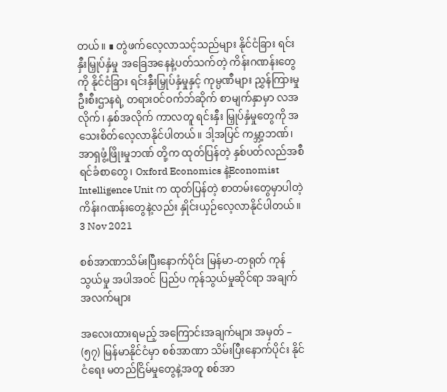တယ်။ ∎ တွဲဖက်လေ့လာသင့်သည်များ နိုင်ငံခြား ရင်းနှီးမြှုပ်နှံမှု အခြေအနေနဲ့ပတ်သက်တဲ့ ကိန်းဂဏန်းတွေကို နိုင်ငံခြား ရင်းနှီးမြှုပ်နှံမှုနှင့် ကုမ္ပဏီများ ညွှန်ကြားမှုဦးစီးဌာနရဲ့ တရားဝင်ဝက်ဘ်ဆိုက် စာမျက်နှာမှာ လအလိုက်၊ နှစ်အလိုက် ကာလတူ ရင်းနှီး မြှုပ်နှံမှုတွေကို အသေးစိတ်လေ့လာနိုင်ပါတယ်။ ဒါ့အပြင် ကမ္ဘာ့ဘဏ်၊ အာရှဖွံ့ဖြိုးမှုဘဏ် တို့က ထုတ်ပြန်တဲ့ နှစ်ပတ်လည်အစီရင်ခံစာတွေ၊ Oxford Economics နဲ့Economist Intelligence Unit က ထုတ်ပြန်တဲ့ စာတမ်းတွေမှာပါတဲ့ ကိန်းဂဏန်းတွေနဲ့လည်း နှိုင်းယှဉ်လေ့လာနိုင်ပါတယ်။
3 Nov 2021

စစ်အာဏာသိမ်းပြီးနောက်ပိုင်း မြန်မာ-တရုတ် ကုန်သွယ်မှု အပါအဝင် ပြည်ပ ကုန်သွယ်မှုဆိုင်ရာ အချက်အလက်များ

အလေးထားရမည့် အကြောင်းအချက်များ အမှတ် – (၅၇) မြန်မာနိုင်ငံမှာ စစ်အာဏာ သိမ်းပြီးနောက်ပိုင်း နိုင်ငံရေး မတည်ငြိမ်မှုတွေနဲ့အတူ စစ်အာ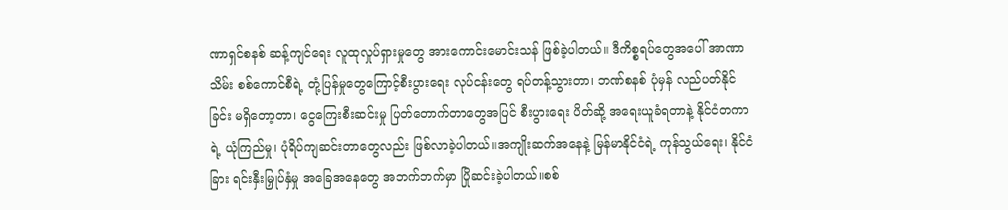ဏာရှင်စနစ် ဆန့်ကျင်ရေး လူထုလှုပ်ရှားမှုတွေ အားကောင်းမောင်းသန် ဖြစ်ခဲ့ပါတယ်။ ဒီကိစ္စရပ်တွေအပေါ် အာဏာသိမ်း စစ်ကောင်စီရဲ့ တုံ့ပြန်မှုတွေကြောင့်စီးပွားရေး လုပ်ငန်းတွေ ရပ်တန့်သွားတာ၊ ဘဏ်စနစ် ပုံမှန် လည်ပတ်နိုင်ခြင်း မရှိတော့တာ၊ ငွေကြေးစီးဆင်းမှု ပြတ်တောက်တာတွေအပြင် စီးပွားရေး ပိတ်ဆို့ အရေးယူခံရတာနဲ့ နိုင်ငံတကာရဲ့ ယုံကြည်မှု၊ ပုံရိပ်ကျဆင်းတာတွေလည်း ဖြစ်လာခဲ့ပါတယ်။အကျိုးဆက်အနေနဲ့ မြန်မာနိုင်ငံရဲ့ ကုန်သွယ်ရေး၊ နိုင်ငံခြား ရင်းနှီးမြှုပ်နှံမှု အခြေအနေတွေ အဘက်ဘက်မှာ ပြိုဆင်းခဲ့ပါတယ်။စစ်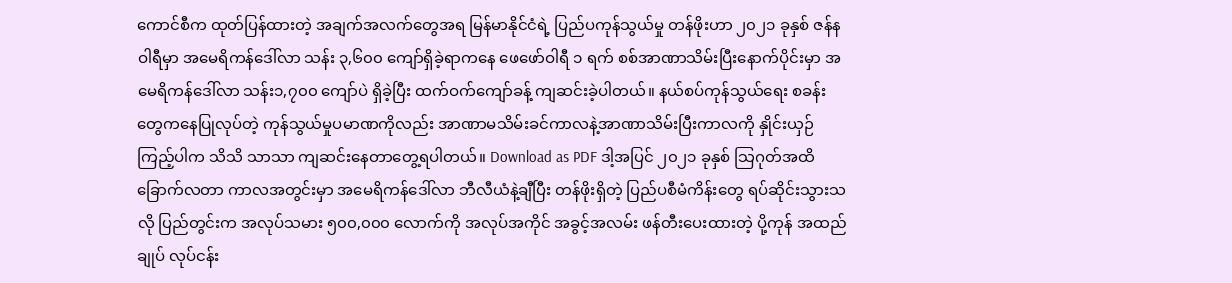ကောင်စီက ထုတ်ပြန်ထားတဲ့ အချက်အလက်တွေအရ မြန်မာနိုင်ငံရဲ့ ပြည်ပကုန်သွယ်မှု တန်ဖိုးဟာ ၂၀၂၁ ခုနှစ် ဇန်နဝါရီမှာ အမေရိကန်ဒေါ်လာ သန်း ၃,၆၀၀ ကျော်ရှိခဲ့ရာကနေ ဖေဖော်ဝါရီ ၁ ရက် စစ်အာဏာသိမ်းပြီးနောက်ပိုင်းမှာ အမေရိကန်ဒေါ်လာ သန်း၁,၇၀၀ ကျော်ပဲ ရှိခဲ့ပြီး ထက်ဝက်ကျော်ခန့် ကျဆင်းခဲ့ပါတယ်။ နယ်စပ်ကုန်သွယ်ရေး စခန်းတွေကနေပြုလုပ်တဲ့ ကုန်သွယ်မှုပမာဏကိုလည်း အာဏာမသိမ်းခင်ကာလနဲ့အာဏာသိမ်းပြီးကာလကို နှိုင်းယှဉ်ကြည့်ပါက သိသိ သာသာ ကျဆင်းနေတာတွေ့ရပါတယ်။ Download as PDF ဒါ့အပြင် ၂၀၂၁ ခုနှစ် သြဂုတ်အထိ ခြောက်လတာ ကာလအတွင်းမှာ အမေရိကန်ဒေါ်လာ ဘီလီယံနဲ့ချီပြီး တန်ဖိုးရှိတဲ့ ပြည်ပစီမံကိန်းတွေ ရပ်ဆိုင်းသွားသလို ပြည်တွင်းက အလုပ်သမား ၅၀၀,၀၀၀ လောက်ကို အလုပ်အကိုင် အခွင့်အလမ်း ဖန်တီးပေးထားတဲ့ ပို့ကုန် အထည်ချုပ် လုပ်ငန်း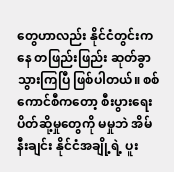တွေဟာလည်း နိုင်ငံတွင်းကနေ တဖြည်းဖြည်း ဆုတ်ခွာသွားကြပြီ ဖြစ်ပါတယ်။ စစ်ကောင်စီကတော့ စီးပွားရေး ပိတ်ဆို့မှုတွေကို မမှုဘဲ အိမ်နီးချင်း နိုင်ငံအချို့ရဲ့ ပူး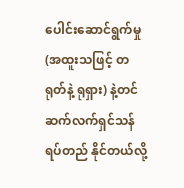ပေါင်းဆောင်ရွက်မှု (အထူးသဖြင့် တရုတ်နဲ့ ရုရှား) နဲ့တင်ဆက်လက်ရှင်သန် ရပ်တည် နိုင်တယ်လို့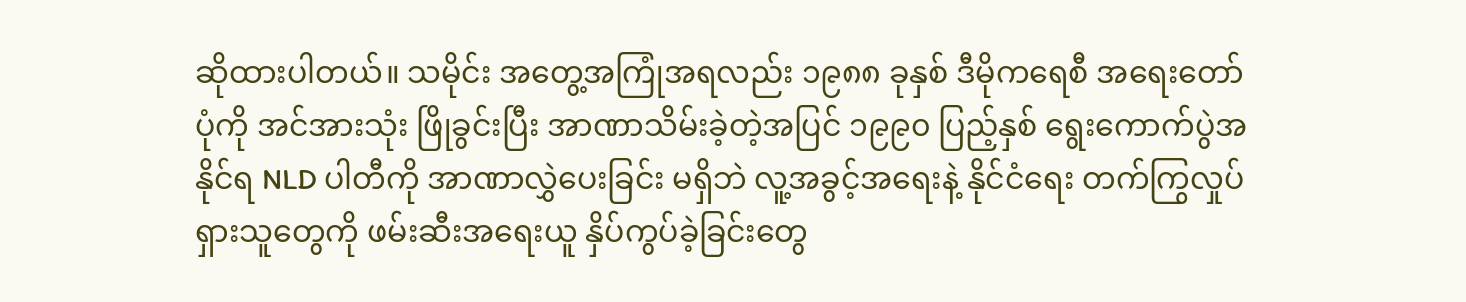ဆိုထားပါတယ်။ သမိုင်း အတွေ့အကြုံအရလည်း ၁၉၈၈ ခုနှစ် ဒီမိုကရေစီ အရေးတော်ပုံကို အင်အားသုံး ဖြိုခွင်းပြီး အာဏာသိမ်းခဲ့တဲ့အပြင် ၁၉၉၀ ပြည့်နှစ် ရွေးကောက်ပွဲအနိုင်ရ NLD ပါတီကို အာဏာလွှဲပေးခြင်း မရှိဘဲ လူ့အခွင့်အရေးနဲ့ နိုင်ငံရေး တက်ကြွလှုပ်ရှားသူတွေကို ဖမ်းဆီးအရေးယူ နှိပ်ကွပ်ခဲ့ခြင်းတွေ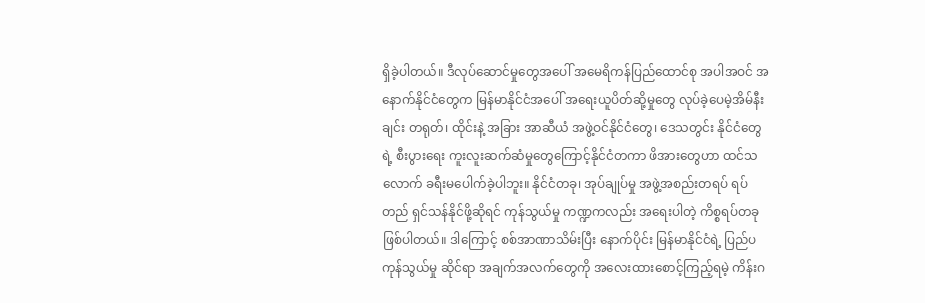ရှိခဲ့ပါတယ်။ ဒီလုပ်ဆောင်မှုတွေအပေါ် အမေရိကန်ပြည်ထောင်စု အပါအဝင် အနောက်နိုင်ငံတွေက မြန်မာနိုင်ငံအပေါ် အရေးယူပိတ်ဆို့မှုတွေ လုပ်ခဲ့ပေမဲ့အိမ်နီးချင်း တရုတ်၊ ထိုင်းနဲ့ အခြား အာဆီယံ အဖွဲ့ဝင်နိုင်ငံတွေ၊ ဒေသတွင်း နိုင်ငံတွေရဲ့ စီးပွားရေး ကူးလူးဆက်ဆံမှုတွေကြောင့်နိုင်ငံတကာ ဖိအားတွေဟာ ထင်သလောက် ခရီးမပေါက်ခဲ့ပါဘူး။ နိုင်ငံတခု၊ အုပ်ချုပ်မှု အဖွဲ့အစည်းတရပ် ရပ်တည် ရှင်သန်နိုင်ဖို့ဆိုရင် ကုန်သွယ်မှု ကဏ္ဍကလည်း အရေးပါတဲ့ ကိစ္စရပ်တခု ဖြစ်ပါတယ်။ ဒါကြောင့် စစ်အာဏာသိမ်းပြီး နောက်ပိုင်း မြန်မာနိုင်ငံရဲ့ ပြည်ပ ကုန်သွယ်မှု ဆိုင်ရာ အချက်အလက်တွေကို အလေးထားစောင့်ကြည့်ရမဲ့ ကိန်းဂ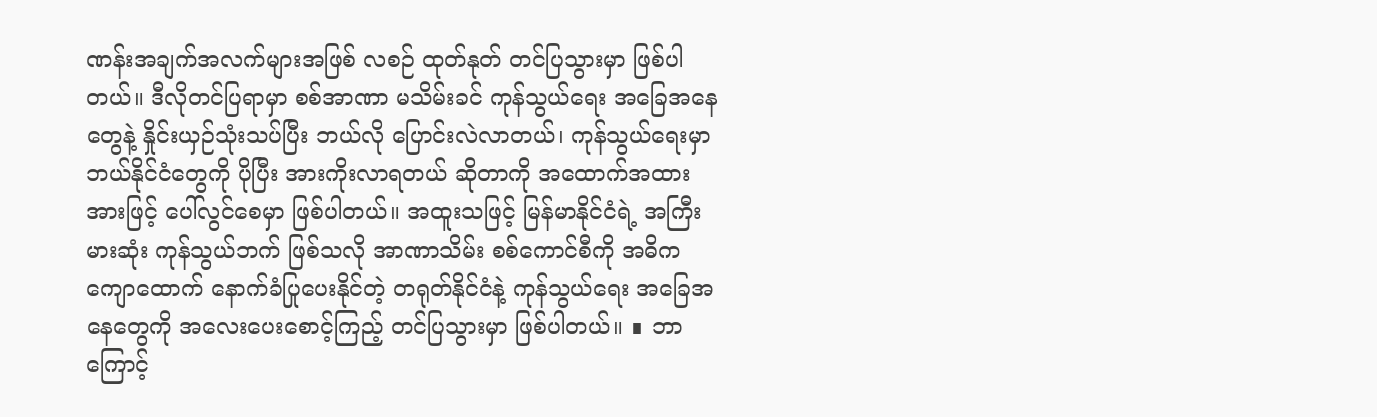ဏန်းအချက်အလက်များအဖြစ် လစဉ် ထုတ်နုတ် တင်ပြသွားမှာ ဖြစ်ပါတယ်။ ဒီလိုတင်ပြရာမှာ စစ်အာဏာ မသိမ်းခင် ကုန်သွယ်ရေး အခြေအနေတွေနဲ့ နှိုင်းယှဉ်သုံးသပ်ပြီး ဘယ်လို ပြောင်းလဲလာတယ်၊ ကုန်သွယ်ရေးမှာ ဘယ်နိုင်ငံတွေကို ပိုပြီး အားကိုးလာရတယ် ဆိုတာကို အထောက်အထားအားဖြင့် ပေါ်လွင်စေမှာ ဖြစ်ပါတယ်။ အထူးသဖြင့် မြန်မာနိုင်ငံရဲ့ အကြီးမားဆုံး ကုန်သွယ်ဘက် ဖြစ်သလို အာဏာသိမ်း စစ်ကောင်စီကို အဓိက ကျောထောက် နောက်ခံပြုပေးနိုင်တဲ့ တရုတ်နိုင်ငံနဲ့ ကုန်သွယ်ရေး အခြေအနေတွေကို အလေးပေးစောင့်ကြည့် တင်ပြသွားမှာ ဖြစ်ပါတယ်။ ∎ ဘာကြောင့်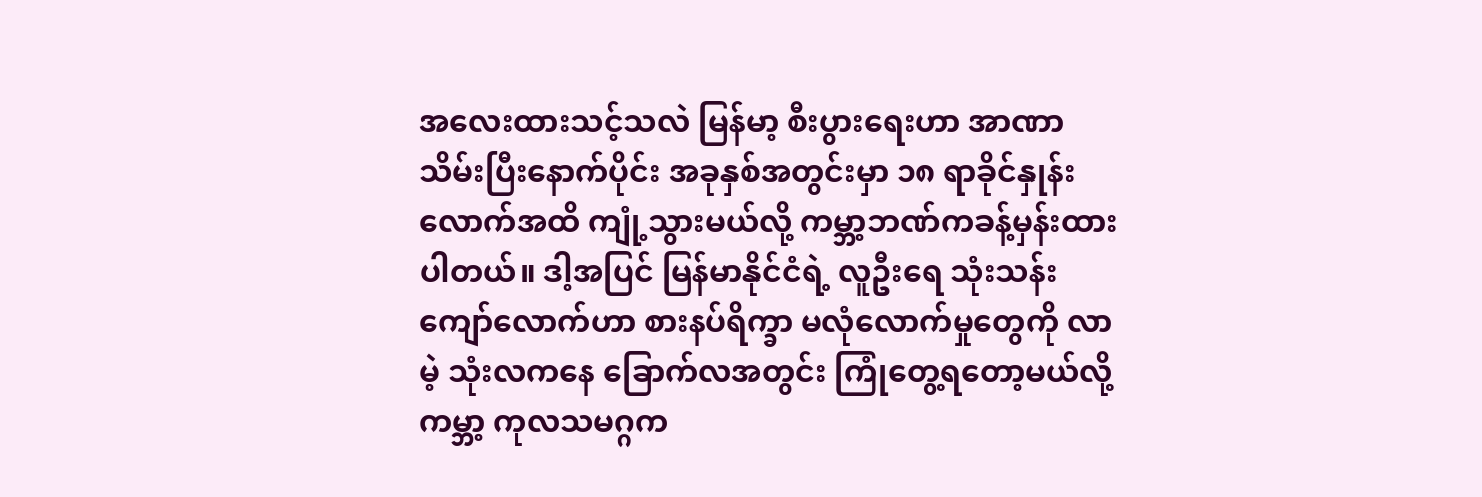အလေးထားသင့်သလဲ မြန်မာ့ စီးပွားရေးဟာ အာဏာသိမ်းပြီးနောက်ပိုင်း အခုနှစ်အတွင်းမှာ ၁၈ ရာခိုင်နှုန်းလောက်အထိ ကျုံ့သွားမယ်လို့ ကမ္ဘာ့ဘဏ်ကခန့်မှန်းထားပါတယ်။ ဒါ့အပြင် မြန်မာနိုင်ငံရဲ့ လူဦးရေ သုံးသန်းကျော်လောက်ဟာ စားနပ်ရိက္ခာ မလုံလောက်မှုတွေကို လာမဲ့ သုံးလကနေ ခြောက်လအတွင်း ကြုံတွေ့ရတော့မယ်လို့ ကမ္ဘာ့ ကုလသမဂ္ဂက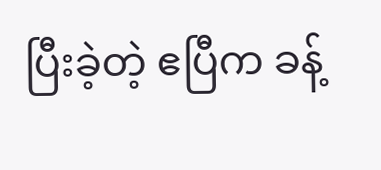ပြီးခဲ့တဲ့ ဧပြီက ခန့်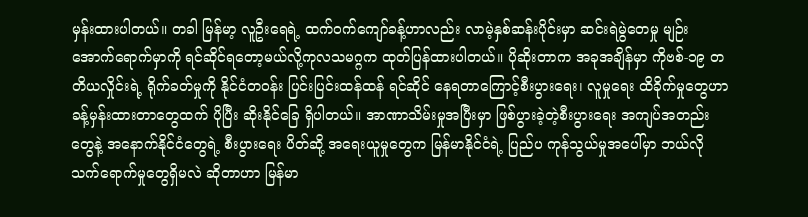မှန်းထားပါတယ်။ တခါ မြန်မာ့ လူဦးရေရဲ့ ထက်ဝက်ကျော်ခန့်ဟာလည်း လာမဲ့နှစ်ဆန်းပိုင်းမှာ ဆင်းရဲမွဲတေမှု မျဉ်းအောက်ရောက်မှာကို ရင်ဆိုင်ရတော့မယ်လို့ကုလသမဂ္ဂက ထုတ်ပြန်ထားပါတယ်။ ပိုဆိုးတာက အခုအချိန်မှာ ကိုဗစ်-၁၉ တတိယလှိုင်းရဲ့ ရိုက်ခတ်မှုကို နိုင်ငံတဝန်း ပြင်းပြင်းထန်ထန် ရင်ဆိုင် နေရတာကြောင့်စီးပွားရေး၊ လူမှုရေး ထိခိုက်မှုတွေဟာ ခန့်မှန်းထားတာတွေထက် ပိုပြီး ဆိုးနိုင်ခြေ ရှိပါတယ်။ အာဏာသိမ်းမှုအပြီးမှာ ဖြစ်ပွားခဲ့တဲ့စီးပွားရေး အကျပ်အတည်းတွေနဲ့ အနောက်နိုင်ငံတွေရဲ့ စီးပွားရေး ပိတ်ဆို့ အရေးယူမှုတွေက မြန်မာနိုင်ငံရဲ့ ပြည်ပ ကုန်သွယ်မှုအပေါ်မှာ ဘယ်လို သက်ရောက်မှုတွေရှိမလဲ ဆိုတာဟာ မြန်မာ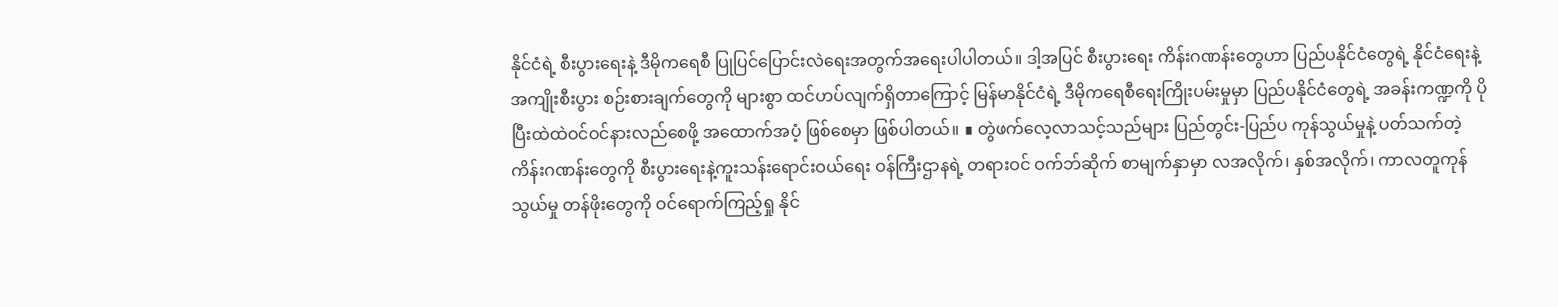နိုင်ငံရဲ့ စီးပွားရေးနဲ့ ဒီမိုကရေစီ ပြုပြင်ပြောင်းလဲရေးအတွက်အရေးပါပါတယ်။ ဒါ့အပြင် စီးပွားရေး ကိန်းဂဏန်းတွေဟာ ပြည်ပနိုင်ငံတွေရဲ့ နိုင်ငံရေးနဲ့ အကျိုးစီးပွား စဉ်းစားချက်တွေကို များစွာ ထင်ဟပ်လျက်ရှိတာကြောင့် မြန်မာနိုင်ငံရဲ့ ဒီမိုကရေစီရေးကြိုးပမ်းမှုမှာ ပြည်ပနိုင်ငံတွေရဲ့ အခန်းကဏ္ဍကို ပိုပြီးထဲထဲဝင်ဝင်နားလည်စေဖို့ အထောက်အပံ့ ဖြစ်စေမှာ ဖြစ်ပါတယ်။ ∎ တွဲဖက်လေ့လာသင့်သည်များ ပြည်တွင်း-ပြည်ပ ကုန်သွယ်မှုနဲ့ ပတ်သက်တဲ့ ကိန်းဂဏန်းတွေကို စီးပွားရေးနဲ့ကူးသန်းရောင်းဝယ်ရေး ဝန်ကြီးဌာနရဲ့ တရားဝင် ဝက်ဘ်ဆိုက် စာမျက်နှာမှာ လအလိုက်၊ နှစ်အလိုက်၊ ကာလတူကုန်သွယ်မှု တန်ဖိုးတွေကို ဝင်ရောက်ကြည့်ရှု နိုင်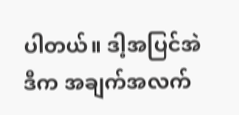ပါတယ်။ ဒါ့အပြင်အဲဒီက အချက်အလက်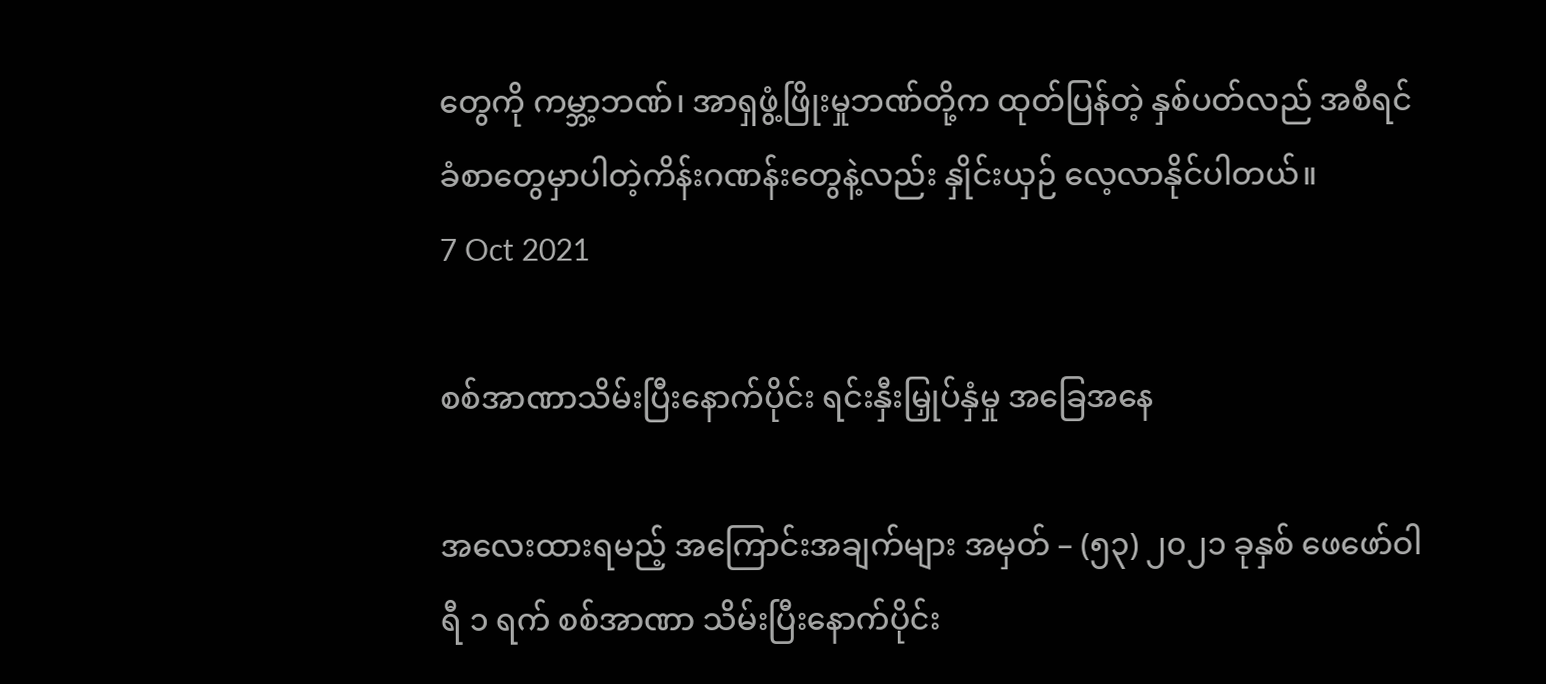တွေကို ကမ္ဘာ့ဘဏ်၊ အာရှဖွံ့ဖြိုးမှုဘဏ်တို့က ထုတ်ပြန်တဲ့ နှစ်ပတ်လည် အစီရင်ခံစာတွေမှာပါတဲ့ကိန်းဂဏန်းတွေနဲ့လည်း နှိုင်းယှဉ် လေ့လာနိုင်ပါတယ်။
7 Oct 2021

စစ်အာဏာသိမ်းပြီးနောက်ပိုင်း ရင်းနှီးမြှုပ်နှံမှု အခြေအနေ

အလေးထားရမည့် အကြောင်းအချက်များ အမှတ် – (၅၃) ၂၀၂၁ ခုနှစ် ဖေဖော်ဝါရီ ၁ ရက် စစ်အာဏာ သိမ်းပြီးနောက်ပိုင်း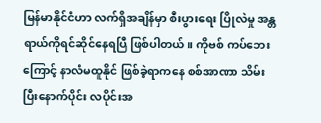မြန်မာနိုင်ငံဟာ လက်ရှိအချိန်မှာ စီးပွားရေး ပြိုလဲမှု အန္တရာယ်ကိုရင်ဆိုင်နေရပြီ ဖြစ်ပါတယ်။ ကိုဗစ် ကပ်ဘေးကြောင့် နာလံမထူနိုင် ဖြစ်ခဲ့ရာကနေ စစ်အာဏာ သိမ်းပြီးနောက်ပိုင်း လပိုင်းအ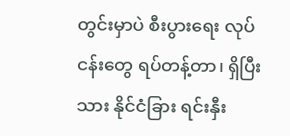တွင်းမှာပဲ စီးပွားရေး လုပ်ငန်းတွေ ရပ်တန့်တာ၊ ရှိပြီးသား နိုင်ငံခြား ရင်းနှီး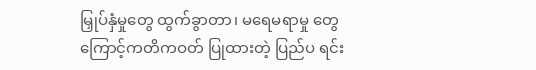မြှုပ်နှံမှုတွေ ထွက်ခွာတာ၊ မရေမရာမှု တွေကြောင့်ကတိကဝတ် ပြုထားတဲ့ ပြည်ပ ရင်း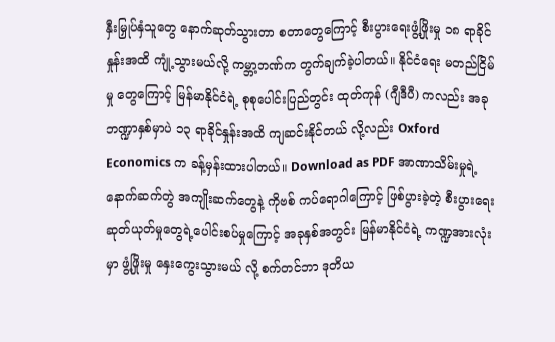နှီးမြှုပ်နှံသူတွေ နောက်ဆုတ်သွားတာ စတာတွေကြောင့် စီးပွားရေးဖွံ့ဖြိုးမှု ၁၈ ရာခိုင်နှုန်းအထိ ကျုံ့သွားမယ်လို့ ကမ္ဘာ့ဘဏ်က တွက်ချက်ခဲ့ပါတယ်။ နိုင်ငံရေး မတည်ငြိမ်မှု တွေကြောင့် မြန်မာနိုင်ငံရဲ့ စုစုပေါင်းပြည်တွင်း ထုတ်ကုန် (ဂျီဒီပီ) ကလည်း အခု ဘဏ္ဍာနှစ်မှာပဲ ၁၃ ရာခိုင်နှုန်းအထိ ကျဆင်းနိုင်တယ် လို့လည်း Oxford Economics က ခန့်မှန်းထားပါတယ်။ Download as PDF အာဏာသိမ်းမှုရဲ့ နောက်ဆက်တွဲ အကျိုးဆက်တွေနဲ့ ကိုဗစ် ကပ်ရောဂါကြောင့် ဖြစ်ပွားခဲ့တဲ့ စီးပွားရေး ဆုတ်ယုတ်မှုတွေရဲ့ပေါင်းစပ်မှုကြောင့် အခုနှစ်အတွင်း မြန်မာနိုင်ငံရဲ့ ကဏ္ဍအားလုံးမှာ ဖွံ့ဖြိုးမှု နှေးကွေးသွားမယ် လို့ စက်တင်ဘာ ဒုတိယ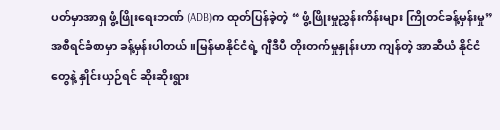ပတ်မှာအာရှ ဖွံ့ဖြိုးရေးဘဏ် (ADB)က ထုတ်ပြန်ခဲ့တဲ့ “ ဖွံ့ဖြိုးမှုညွှန်းကိန်းများ ကြိုတင်ခန့်မှန်းမှု” အစီရင်ခံစာမှာ ခန့်မှန်းပါတယ်။မြန်မာနိုင်ငံရဲ့ ဂျီဒီပီ တိုးတက်မှုနှုန်းဟာ ကျန်တဲ့ အာဆီယံ နိုင်ငံတွေနဲ့ နှိုင်းယှဉ်ရင် ဆိုးဆိုးရွား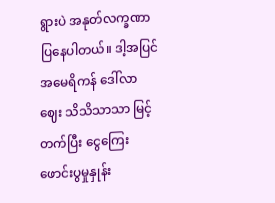ရွားပဲ အနုတ်လက္ခဏာ ပြနေပါတယ်။ ဒါ့အပြင် အမေရိကန် ဒေါ်လာဈေး သိသိသာသာ မြင့်တက်ပြီး ငွေကြေး ဖောင်းပွမှုနှုန်း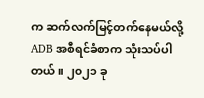က ဆက်လက်မြင့်တက်နေမယ်လို့ADB အစီရင်ခံစာက သုံးသပ်ပါတယ်။ ၂၀၂၁ ခု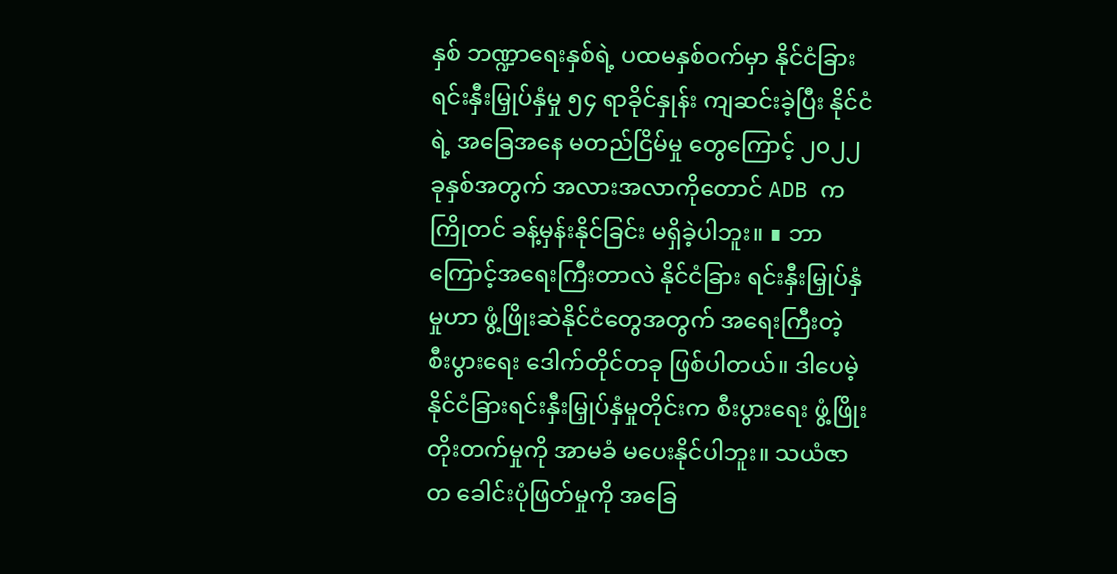နှစ် ဘဏ္ဍာရေးနှစ်ရဲ့ ပထမနှစ်ဝက်မှာ နိုင်ငံခြား ရင်းနှီးမြှုပ်နှံမှု ၅၄ ရာခိုင်နှုန်း ကျဆင်းခဲ့ပြီး နိုင်ငံရဲ့ အခြေအနေ မတည်ငြိမ်မှု တွေကြောင့် ၂၀၂၂ ခုနှစ်အတွက် အလားအလာကိုတောင် ADB က ကြိုတင် ခန့်မှန်းနိုင်ခြင်း မရှိခဲ့ပါဘူး။ ∎ ဘာကြောင့်အရေးကြီးတာလဲ နိုင်ငံခြား ရင်းနှီးမြှုပ်နှံမှုဟာ ဖွံ့ဖြိုးဆဲနိုင်ငံတွေအတွက် အရေးကြီးတဲ့ စီးပွားရေး ဒေါက်တိုင်တခု ဖြစ်ပါတယ်။ ဒါပေမဲ့ နိုင်ငံခြားရင်းနှီးမြှုပ်နှံမှုတိုင်းက စီးပွားရေး ဖွံ့ဖြိုးတိုးတက်မှုကို အာမခံ မပေးနိုင်ပါဘူး။ သယံဇာတ ခေါင်းပုံဖြတ်မှုကို အခြေ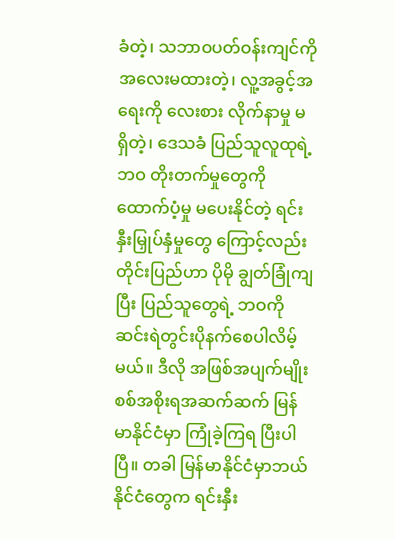ခံတဲ့၊ သဘာဝပတ်ဝန်းကျင်ကို အလေးမထားတဲ့၊ လူ့အခွင့်အရေးကို လေးစား လိုက်နာမှု မရှိတဲ့၊ ဒေသခံ ပြည်သူလူထုရဲ့ ဘဝ တိုးတက်မှုတွေကိုထောက်ပံ့မှု မပေးနိုင်တဲ့ ရင်းနှီးမြှုပ်နှံမှုတွေ ကြောင့်လည်း တိုင်းပြည်ဟာ ပိုမို ချွတ်ခြုံကျပြီး ပြည်သူတွေရဲ့ ဘဝကို ဆင်းရဲတွင်းပိုနက်စေပါလိမ့်မယ်။ ဒီလို အဖြစ်အပျက်မျိုး စစ်အစိုးရအဆက်ဆက် မြန်မာနိုင်ငံမှာ ကြုံခဲ့ကြရ ပြီးပါပြီ။ တခါ မြန်မာနိုင်ငံမှာဘယ်နိုင်ငံတွေက ရင်းနှီး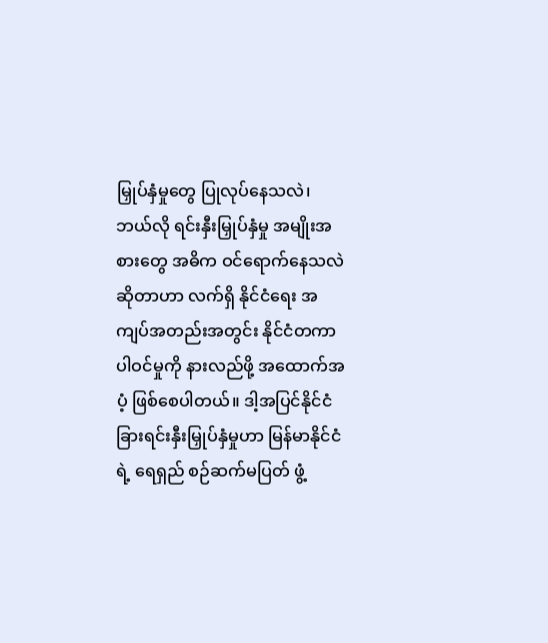မြှုပ်နှံမှုတွေ ပြုလုပ်နေသလဲ၊ ဘယ်လို ရင်းနှီးမြှုပ်နှံမှု အမျိုးအစားတွေ အဓိက ဝင်ရောက်နေသလဲ ဆိုတာဟာ လက်ရှိ နိုင်ငံရေး အကျပ်အတည်းအတွင်း နိုင်ငံတကာပါဝင်မှုကို နားလည်ဖို့ အထောက်အပံ့ ဖြစ်စေပါတယ်။ ဒါ့အပြင်နိုင်ငံခြားရင်းနှီးမြှုပ်နှံမှုဟာ မြန်မာနိုင်ငံရဲ့ ရေရှည် စဉ်ဆက်မပြတ် ဖွံ့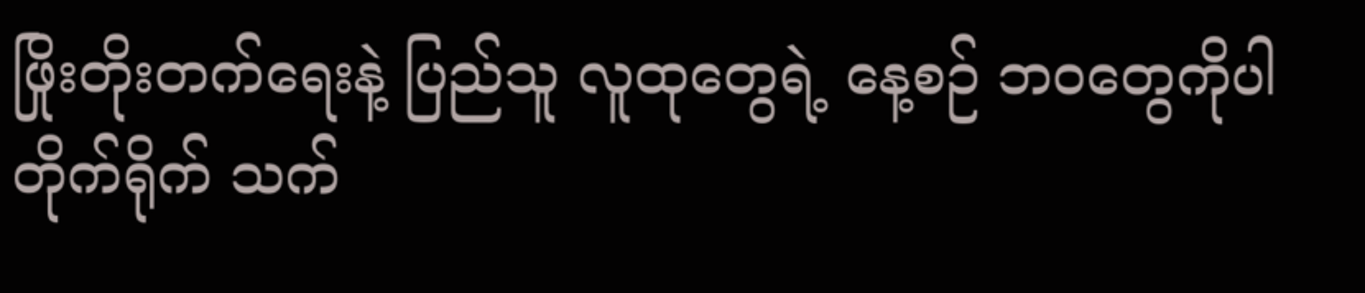ဖြိုးတိုးတက်ရေးနဲ့ ပြည်သူ လူထုတွေရဲ့ နေ့စဉ် ဘဝတွေကိုပါတိုက်ရိုက် သက်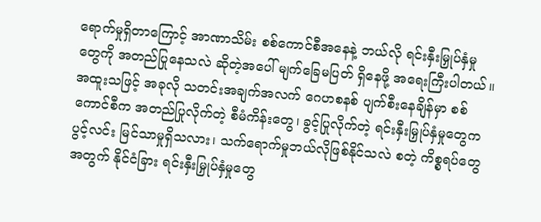ရောက်မှုရှိတာကြောင့် အာဏာသိမ်း စစ်ကောင်စီအနေနဲ့ ဘယ်လို ရင်းနှီးမြှုပ်နှံမှုတွေကို အတည်ပြုနေသလဲ ဆိုတဲ့အပေါ် မျက်ခြေမပြတ် ရှိနေဖို့ အရေးကြီးပါတယ်။ အထူးသဖြင့် အခုလို သတင်းအချက်အလက် ဂေဟစနစ် ပျက်စီးနေချိန်မှာ စစ်ကောင်စီက အတည်ပြုလိုက်တဲ့ စီမံကိန်းတွေ၊ ခွင့်ပြုလိုက်တဲ့ ရင်းနှီးမြှုပ်နှံမှုတွေက ပွင့်လင်း မြင်သာမှုရှိသလား၊ သက်ရောက်မှုဘယ်လိုဖြစ်နိုင်သလဲ စတဲ့ ကိစ္စရပ်တွေအတွက် နိုင်ငံခြား ရင်းနှီးမြှုပ်နှံမှုတွေ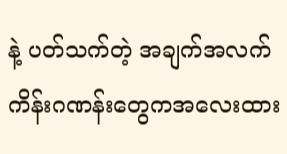နဲ့ ပတ်သက်တဲ့ အချက်အလက် ကိန်းဂဏန်းတွေကအလေးထား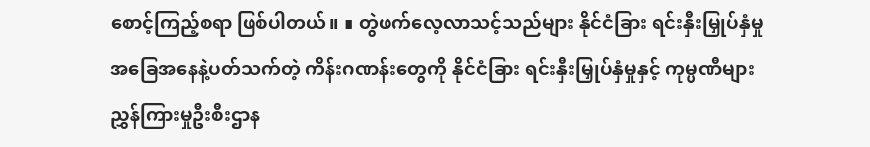စောင့်ကြည့်စရာ ဖြစ်ပါတယ်။ ∎ တွဲဖက်လေ့လာသင့်သည်များ နိုင်ငံခြား ရင်းနှီးမြှုပ်နှံမှု အခြေအနေနဲ့ပတ်သက်တဲ့ ကိန်းဂဏန်းတွေကို နိုင်ငံခြား ရင်းနှီးမြှုပ်နှံမှုနှင့် ကုမ္ပဏီများ ညွှန်ကြားမှုဦးစီးဌာန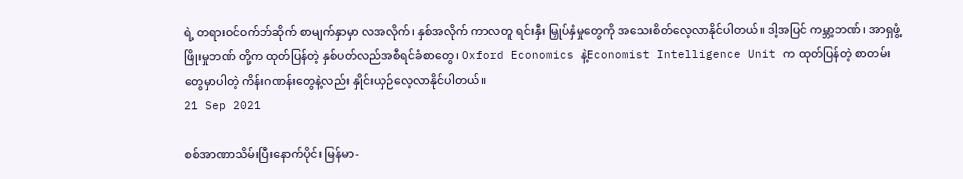ရဲ့ တရားဝင်ဝက်ဘ်ဆိုက် စာမျက်နှာမှာ လအလိုက်၊ နှစ်အလိုက် ကာလတူ ရင်းနှီး မြှုပ်နှံမှုတွေကို အသေးစိတ်လေ့လာနိုင်ပါတယ်။ ဒါ့အပြင် ကမ္ဘာ့ဘဏ်၊ အာရှဖွံ့ဖြိုးမှုဘဏ် တို့က ထုတ်ပြန်တဲ့ နှစ်ပတ်လည်အစီရင်ခံစာတွေ၊ Oxford Economics နဲ့Economist Intelligence Unit က ထုတ်ပြန်တဲ့ စာတမ်းတွေမှာပါတဲ့ ကိန်းဂဏန်းတွေနဲ့လည်း နှိုင်းယှဉ်လေ့လာနိုင်ပါတယ်။
21 Sep 2021

စစ်အာဏာသိမ်းပြီးနောက်ပိုင်း မြန်မာ-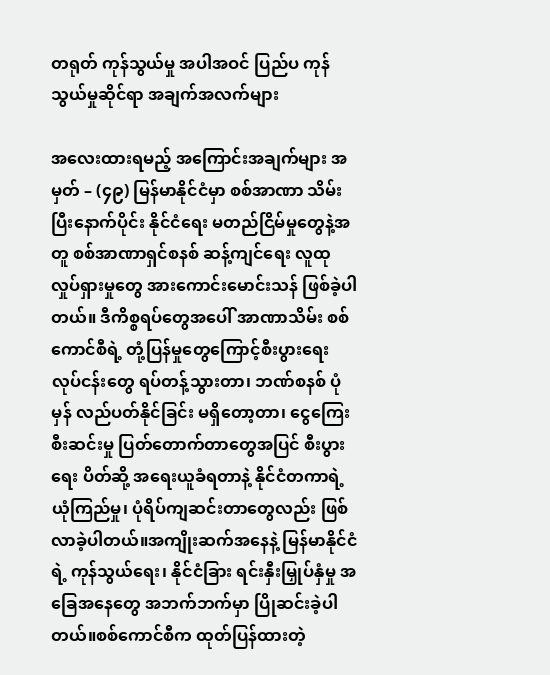တရုတ် ကုန်သွယ်မှု အပါအဝင် ပြည်ပ ကုန်သွယ်မှုဆိုင်ရာ အချက်အလက်များ

အလေးထားရမည့် အကြောင်းအချက်များ အမှတ် – (၄၉) မြန်မာနိုင်ငံမှာ စစ်အာဏာ သိမ်းပြီးနောက်ပိုင်း နိုင်ငံရေး မတည်ငြိမ်မှုတွေနဲ့အတူ စစ်အာဏာရှင်စနစ် ဆန့်ကျင်ရေး လူထုလှုပ်ရှားမှုတွေ အားကောင်းမောင်းသန် ဖြစ်ခဲ့ပါတယ်။ ဒီကိစ္စရပ်တွေအပေါ် အာဏာသိမ်း စစ်ကောင်စီရဲ့ တုံ့ပြန်မှုတွေကြောင့်စီးပွားရေး လုပ်ငန်းတွေ ရပ်တန့်သွားတာ၊ ဘဏ်စနစ် ပုံမှန် လည်ပတ်နိုင်ခြင်း မရှိတော့တာ၊ ငွေကြေးစီးဆင်းမှု ပြတ်တောက်တာတွေအပြင် စီးပွားရေး ပိတ်ဆို့ အရေးယူခံရတာနဲ့ နိုင်ငံတကာရဲ့ ယုံကြည်မှု၊ ပုံရိပ်ကျဆင်းတာတွေလည်း ဖြစ်လာခဲ့ပါတယ်။အကျိုးဆက်အနေနဲ့ မြန်မာနိုင်ငံရဲ့ ကုန်သွယ်ရေး၊ နိုင်ငံခြား ရင်းနှီးမြှုပ်နှံမှု အခြေအနေတွေ အဘက်ဘက်မှာ ပြိုဆင်းခဲ့ပါတယ်။စစ်ကောင်စီက ထုတ်ပြန်ထားတဲ့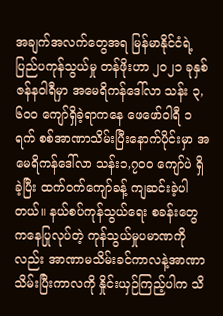အချက်အလက်တွေအရ မြန်မာနိုင်ငံရဲ့ ပြည်ပကုန်သွယ်မှု တန်ဖိုးဟာ ၂၀၂၁ ခုနှစ် ဇန်နဝါရီမှာ အမေရိကန်ဒေါ်လာ သန်း ၃,၆၀၀ ကျော်ရှိခဲ့ရာကနေ ဖေဖော်ဝါရီ ၁ ရက် စစ်အာဏာသိမ်းပြီးနောက်ပိုင်းမှာ အမေရိကန်ဒေါ်လာ သန်း၁,၇၀၀ ကျော်ပဲ ရှိခဲ့ပြီး ထက်ဝက်ကျော်ခန့် ကျဆင်းခဲ့ပါတယ်။ နယ်စပ်ကုန်သွယ်ရေး စခန်းတွေကနေပြုလုပ်တဲ့ ကုန်သွယ်မှုပမာဏကိုလည်း အာဏာမသိမ်းခင်ကာလနဲ့အာဏာသိမ်းပြီးကာလကို နှိုင်းယှဉ်ကြည့်ပါက သိ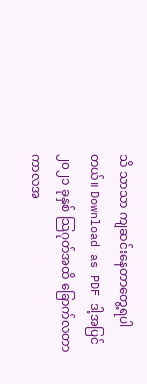သိ သာသာ ကျဆင်းနေတာတွေ့ရပါတယ်။ Download as PDF ဒါ့အပြင် ၂၀၂၁ ခုနှစ် သြဂုတ်အထိ ခြောက်လတာ ကာလအ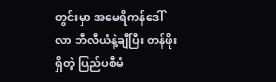တွင်းမှာ အမေရိကန်ဒေါ်လာ ဘီလီယံနဲ့ချီပြီး တန်ဖိုးရှိတဲ့ ပြည်ပစီမံ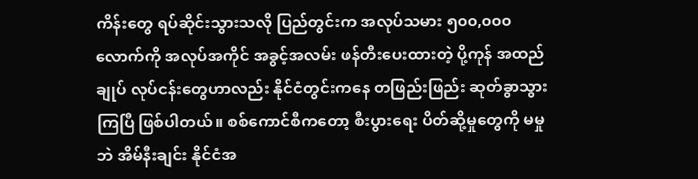ကိန်းတွေ ရပ်ဆိုင်းသွားသလို ပြည်တွင်းက အလုပ်သမား ၅၀၀,၀၀၀ လောက်ကို အလုပ်အကိုင် အခွင့်အလမ်း ဖန်တီးပေးထားတဲ့ ပို့ကုန် အထည်ချုပ် လုပ်ငန်းတွေဟာလည်း နိုင်ငံတွင်းကနေ တဖြည်းဖြည်း ဆုတ်ခွာသွားကြပြီ ဖြစ်ပါတယ်။ စစ်ကောင်စီကတော့ စီးပွားရေး ပိတ်ဆို့မှုတွေကို မမှုဘဲ အိမ်နီးချင်း နိုင်ငံအ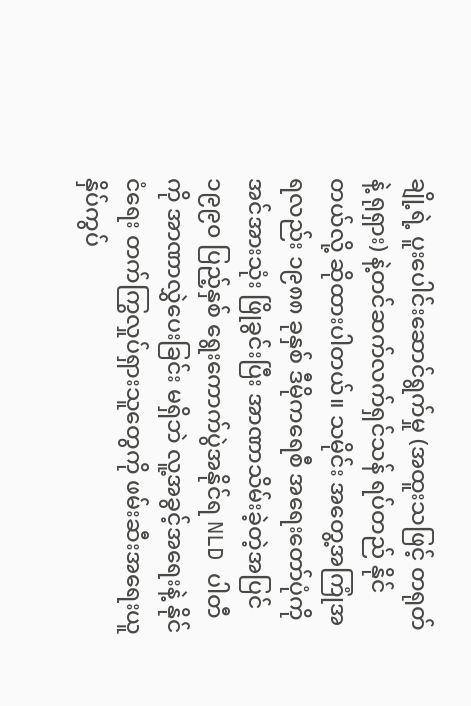ချို့ရဲ့ ပူးပေါင်းဆောင်ရွက်မှု (အထူးသဖြင့် တရုတ်နဲ့ ရုရှား) နဲ့တင်ဆက်လက်ရှင်သန် ရပ်တည် နိုင်တယ်လို့ ဆိုထားပါတယ်။ သမိုင်း အတွေ့အကြုံအရလည်း ၁၉၈၈ ခုနှစ် ဒီမိုကရေစီ အရေးတော်ပုံကို အင်အားသုံး ဖြိုခွင်းပြီး အာဏာသိမ်းခဲ့တဲ့အပြင် ၁၉၉၀ ပြည့်နှစ် ရွေးကောက်ပွဲအနိုင်ရ NLD ပါတီကို အာဏာလွှဲပေးခြင်း မရှိဘဲ လူ့အခွင့်အရေးနဲ့ နိုင်ငံရေး တက်ကြွလှုပ်ရှားသူတွေကို ဖမ်းဆီးအရေးယူ နှိပ်ကွပ်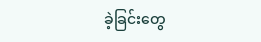ခဲ့ခြင်းတွေ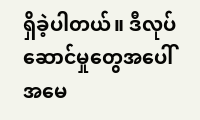ရှိခဲ့ပါတယ်။ ဒီလုပ်ဆောင်မှုတွေအပေါ် အမေ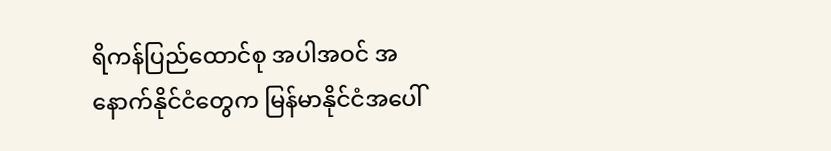ရိကန်ပြည်ထောင်စု အပါအဝင် အနောက်နိုင်ငံတွေက မြန်မာနိုင်ငံအပေါ်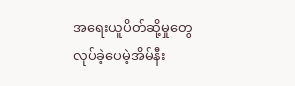အရေးယူပိတ်ဆို့မှုတွေ လုပ်ခဲ့ပေမဲ့အိမ်နီး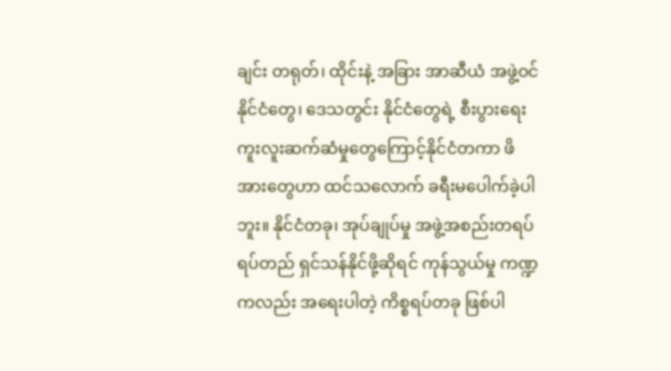ချင်း တရုတ်၊ ထိုင်းနဲ့ အခြား အာဆီယံ အဖွဲ့ဝင်နိုင်ငံတွေ၊ ဒေသတွင်း နိုင်ငံတွေရဲ့ စီးပွားရေး ကူးလူးဆက်ဆံမှုတွေကြောင့်နိုင်ငံတကာ ဖိအားတွေဟာ ထင်သလောက် ခရီးမပေါက်ခဲ့ပါဘူး။ နိုင်ငံတခု၊ အုပ်ချုပ်မှု အဖွဲ့အစည်းတရပ် ရပ်တည် ရှင်သန်နိုင်ဖို့ဆိုရင် ကုန်သွယ်မှု ကဏ္ဍကလည်း အရေးပါတဲ့ ကိစ္စရပ်တခု ဖြစ်ပါ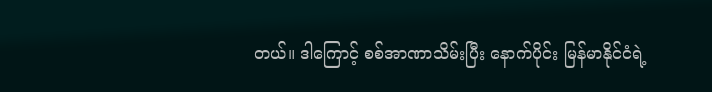တယ်။ ဒါကြောင့် စစ်အာဏာသိမ်းပြီး နောက်ပိုင်း မြန်မာနိုင်ငံရဲ့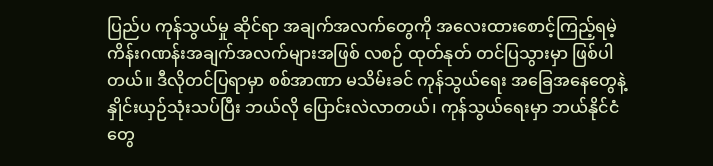ပြည်ပ ကုန်သွယ်မှု ဆိုင်ရာ အချက်အလက်တွေကို အလေးထားစောင့်ကြည့်ရမဲ့ ကိန်းဂဏန်းအချက်အလက်များအဖြစ် လစဉ် ထုတ်နုတ် တင်ပြသွားမှာ ဖြစ်ပါတယ်။ ဒီလိုတင်ပြရာမှာ စစ်အာဏာ မသိမ်းခင် ကုန်သွယ်ရေး အခြေအနေတွေနဲ့ နှိုင်းယှဉ်သုံးသပ်ပြီး ဘယ်လို ပြောင်းလဲလာတယ်၊ ကုန်သွယ်ရေးမှာ ဘယ်နိုင်ငံတွေ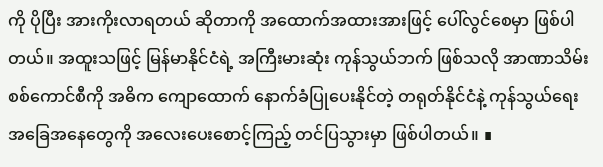ကို ပိုပြီး အားကိုးလာရတယ် ဆိုတာကို အထောက်အထားအားဖြင့် ပေါ်လွင်စေမှာ ဖြစ်ပါတယ်။ အထူးသဖြင့် မြန်မာနိုင်ငံရဲ့ အကြီးမားဆုံး ကုန်သွယ်ဘက် ဖြစ်သလို အာဏာသိမ်း စစ်ကောင်စီကို အဓိက ကျောထောက် နောက်ခံပြုပေးနိုင်တဲ့ တရုတ်နိုင်ငံနဲ့ ကုန်သွယ်ရေး အခြေအနေတွေကို အလေးပေးစောင့်ကြည့် တင်ပြသွားမှာ ဖြစ်ပါတယ်။ ∎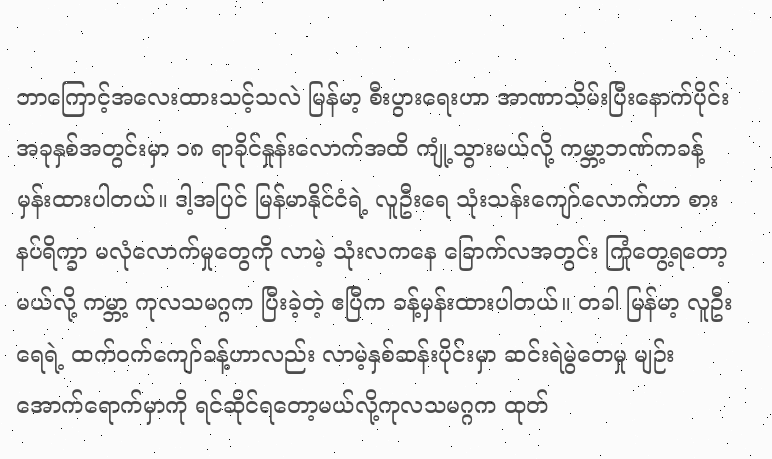ဘာကြောင့်အလေးထားသင့်သလဲ မြန်မာ့ စီးပွားရေးဟာ အာဏာသိမ်းပြီးနောက်ပိုင်း အခုနှစ်အတွင်းမှာ ၁၈ ရာခိုင်နှုန်းလောက်အထိ ကျုံ့သွားမယ်လို့ ကမ္ဘာ့ဘဏ်ကခန့်မှန်းထားပါတယ်။ ဒါ့အပြင် မြန်မာနိုင်ငံရဲ့ လူဦးရေ သုံးသန်းကျော်လောက်ဟာ စားနပ်ရိက္ခာ မလုံလောက်မှုတွေကို လာမဲ့ သုံးလကနေ ခြောက်လအတွင်း ကြုံတွေ့ရတော့မယ်လို့ ကမ္ဘာ့ ကုလသမဂ္ဂက ပြီးခဲ့တဲ့ ဧပြီက ခန့်မှန်းထားပါတယ်။ တခါ မြန်မာ့ လူဦးရေရဲ့ ထက်ဝက်ကျော်ခန့်ဟာလည်း လာမဲ့နှစ်ဆန်းပိုင်းမှာ ဆင်းရဲမွဲတေမှု မျဉ်းအောက်ရောက်မှာကို ရင်ဆိုင်ရတော့မယ်လို့ကုလသမဂ္ဂက ထုတ်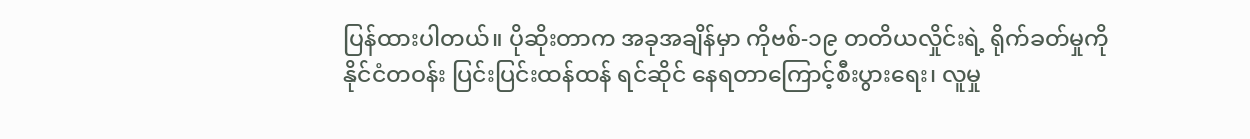ပြန်ထားပါတယ်။ ပိုဆိုးတာက အခုအချိန်မှာ ကိုဗစ်-၁၉ တတိယလှိုင်းရဲ့ ရိုက်ခတ်မှုကို နိုင်ငံတဝန်း ပြင်းပြင်းထန်ထန် ရင်ဆိုင် နေရတာကြောင့်စီးပွားရေး၊ လူမှု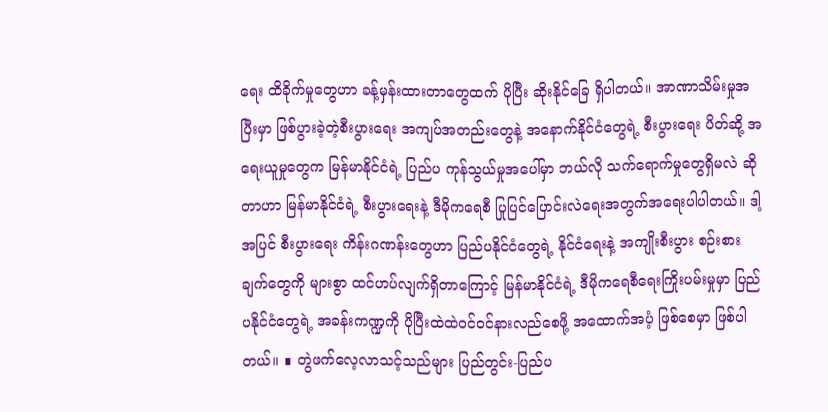ရေး ထိခိုက်မှုတွေဟာ ခန့်မှန်းထားတာတွေထက် ပိုပြီး ဆိုးနိုင်ခြေ ရှိပါတယ်။ အာဏာသိမ်းမှုအပြီးမှာ ဖြစ်ပွားခဲ့တဲ့စီးပွားရေး အကျပ်အတည်းတွေနဲ့ အနောက်နိုင်ငံတွေရဲ့ စီးပွားရေး ပိတ်ဆို့ အရေးယူမှုတွေက မြန်မာနိုင်ငံရဲ့ ပြည်ပ ကုန်သွယ်မှုအပေါ်မှာ ဘယ်လို သက်ရောက်မှုတွေရှိမလဲ ဆိုတာဟာ မြန်မာနိုင်ငံရဲ့ စီးပွားရေးနဲ့ ဒီမိုကရေစီ ပြုပြင်ပြောင်းလဲရေးအတွက်အရေးပါပါတယ်။ ဒါ့အပြင် စီးပွားရေး ကိန်းဂဏန်းတွေဟာ ပြည်ပနိုင်ငံတွေရဲ့ နိုင်ငံရေးနဲ့ အကျိုးစီးပွား စဉ်းစားချက်တွေကို များစွာ ထင်ဟပ်လျက်ရှိတာကြောင့် မြန်မာနိုင်ငံရဲ့ ဒီမိုကရေစီရေးကြိုးပမ်းမှုမှာ ပြည်ပနိုင်ငံတွေရဲ့ အခန်းကဏ္ဍကို ပိုပြီးထဲထဲဝင်ဝင်နားလည်စေဖို့ အထောက်အပံ့ ဖြစ်စေမှာ ဖြစ်ပါတယ်။ ∎ တွဲဖက်လေ့လာသင့်သည်များ ပြည်တွင်း-ပြည်ပ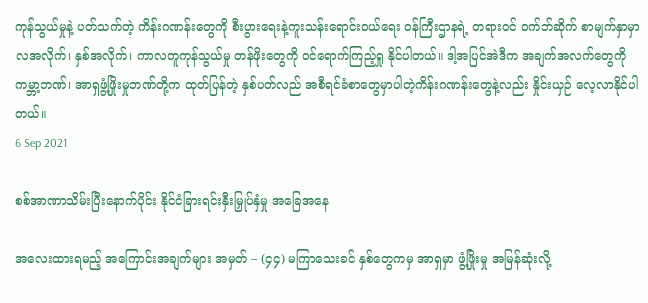ကုန်သွယ်မှုနဲ့ ပတ်သက်တဲ့ ကိန်းဂဏန်းတွေကို စီးပွားရေးနဲ့ကူးသန်းရောင်းဝယ်ရေး ဝန်ကြီးဌာနရဲ့ တရားဝင် ဝက်ဘ်ဆိုက် စာမျက်နှာမှာ လအလိုက်၊ နှစ်အလိုက်၊ ကာလတူကုန်သွယ်မှု တန်ဖိုးတွေကို ဝင်ရောက်ကြည့်ရှု နိုင်ပါတယ်။ ဒါ့အပြင်အဲဒီက အချက်အလက်တွေကို ကမ္ဘာ့ဘဏ်၊ အာရှဖွံ့ဖြိုးမှုဘဏ်တို့က ထုတ်ပြန်တဲ့ နှစ်ပတ်လည် အစီရင်ခံစာတွေမှာပါတဲ့ကိန်းဂဏန်းတွေနဲ့လည်း နှိုင်းယှဉ် လေ့လာနိုင်ပါတယ်။
6 Sep 2021

စစ်အာဏာသိမ်းပြီးနောက်ပိုင်း နိုင်ငံခြားရင်းနှီးမြှုပ်နှံမှု အခြေအနေ

အလေးထားရမည့် အကြောင်းအချက်များ အမှတ် – (၄၄) မကြာသေးခင် နှစ်တွေကမှ အာရှမှာ ဖွံ့ဖြိုးမှု အမြန်ဆုံးလို့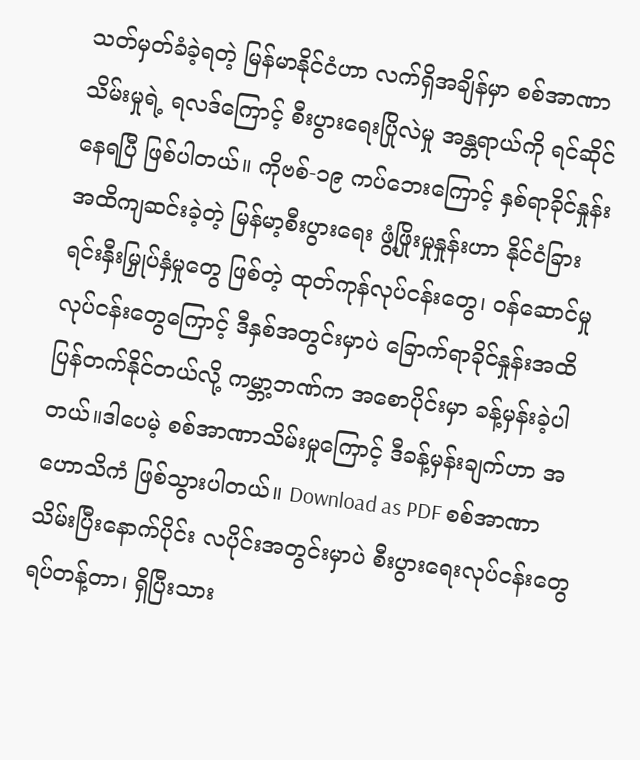သတ်မှတ်ခံခဲ့ရတဲ့ မြန်မာနိုင်ငံဟာ လက်ရှိအချိန်မှာ စစ်အာဏာသိမ်းမှုရဲ့ ရလဒ်ကြောင့် စီးပွားရေးပြိုလဲမှု အန္တရာယ်ကို ရင်ဆိုင်နေရပြီ ဖြစ်ပါတယ်။ ကိုဗစ်-၁၉ ကပ်ဘေးကြောင့် နှစ်ရာခိုင်နှုန်း အထိကျဆင်းခဲ့တဲ့ မြန်မာ့စီးပွားရေး ဖွံ့ဖြိုးမှုနှုန်းဟာ နိုင်ငံခြား ရင်းနှီးမြှုပ်နှံမှုတွေ ဖြစ်တဲ့ ထုတ်ကုန်လုပ်ငန်းတွေ၊ ဝန်ဆောင်မှုလုပ်ငန်းတွေကြောင့် ဒီနှစ်အတွင်းမှာပဲ ခြောက်ရာခိုင်နှုန်းအထိ ပြန်တက်နိုင်တယ်လို့ ကမ္ဘာ့ဘဏ်က အစောပိုင်းမှာ ခန့်မှန်းခဲ့ပါတယ်။ဒါပေမဲ့ စစ်အာဏာသိမ်းမှုကြောင့် ဒီခန့်မှန်းချက်ဟာ အဟောသိကံ ဖြစ်သွားပါတယ်။ Download as PDF စစ်အာဏာသိမ်းပြီးနောက်ပိုင်း လပိုင်းအတွင်းမှာပဲ စီးပွားရေးလုပ်ငန်းတွေ ရပ်တန့်တာ၊ ရှိပြီးသား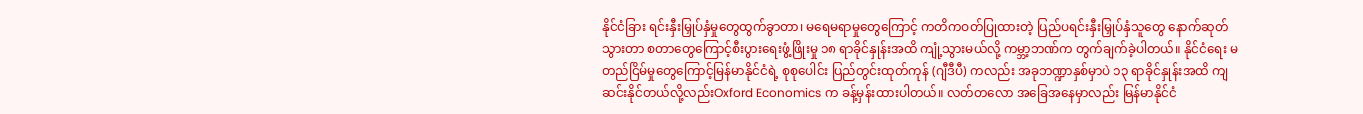နိုင်ငံခြား ရင်းနှီးမြှုပ်နှံမှုတွေထွက်ခွာတာ၊ မရေမရာမှုတွေကြောင့် ကတိကဝတ်ပြုထားတဲ့ ပြည်ပရင်းနှီးမြှုပ်နှံသူတွေ နောက်ဆုတ်သွားတာ စတာတွေကြောင့်စီးပွားရေးဖွံ့ဖြိုးမှု ၁၈ ရာခိုင်နှုန်းအထိ ကျုံ့သွားမယ်လို့ ကမ္ဘာ့ဘဏ်က တွက်ချက်ခဲ့ပါတယ်။ နိုင်ငံရေး မတည်ငြိမ်မှုတွေကြောင့်မြန်မာနိုင်ငံရဲ့ စုစုပေါင်း ပြည်တွင်းထုတ်ကုန် (ဂျီဒီပီ) ကလည်း အခုဘဏ္ဍာနှစ်မှာပဲ ၁၃ ရာခိုင်နှုန်းအထိ ကျဆင်းနိုင်တယ်လို့လည်းOxford Economics က ခန့်မှန်းထားပါတယ်။ လတ်တလော အခြေအနေမှာလည်း မြန်မာနိုင်ငံ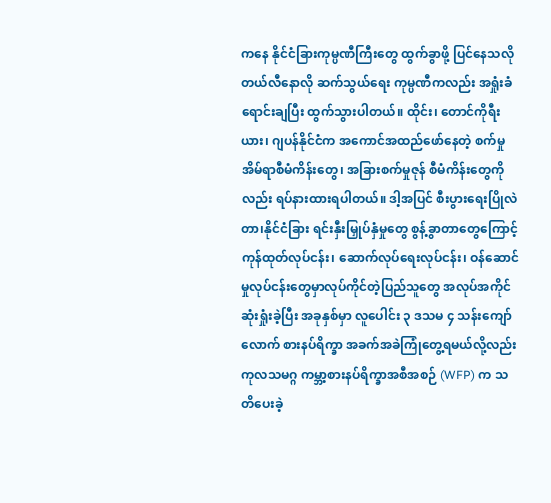ကနေ နိုင်ငံခြားကုမ္ပဏီကြီးတွေ ထွက်ခွာဖို့ ပြင်နေသလို တယ်လီနောလို ဆက်သွယ်ရေး ကုမ္ပဏီကလည်း အရှုံးခံရောင်းချပြီး ထွက်သွားပါတယ်။ ထိုင်း၊ တောင်ကိုရီးယား၊ ဂျပန်နိုင်ငံက အကောင်အထည်ဖော်နေတဲ့ စက်မှုအိမ်ရာစီမံကိန်းတွေ၊ အခြားစက်မှုဇုန် စီမံကိန်းတွေကိုလည်း ရပ်နားထားရပါတယ်။ ဒါ့အပြင် စီးပွားရေးပြိုလဲတာ၊နိုင်ငံခြား ရင်းနှီးမြှုပ်နှံမှုတွေ စွန့်ခွာတာတွေကြောင့် ကုန်ထုတ်လုပ်ငန်း၊ ဆောက်လုပ်ရေးလုပ်ငန်း၊ ဝန်ဆောင်မှုလုပ်ငန်းတွေမှာလုပ်ကိုင်တဲ့ပြည်သူတွေ အလုပ်အကိုင် ဆုံးရှုံးခဲ့ပြီး အခုနှစ်မှာ လူပေါင်း ၃ ဒသမ ၄ သန်းကျော်လောက် စားနပ်ရိက္ခာ အခက်အခဲကြုံတွေ့ရမယ်လို့လည်း ကုလသမဂ္ဂ ကမ္ဘာ့စားနပ်ရိက္ခာအစီအစဉ် (WFP) က သတိပေးခဲ့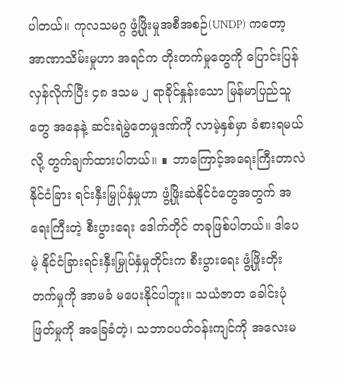ပါတယ်။ ကုလသမဂ္ဂ ဖွံ့ဖြိုးမှုအစီအစဉ်(UNDP) ကတော့ အာဏာသိမ်းမှုဟာ အရင်က တိုးတက်မှုတွေကို ပြောင်းပြန်လှန်လိုက်ပြီး ၄၈ ဒသမ ၂ ရာခိုင်နှုန်းသော မြန်မာပြည်သူတွေ အနေနဲ့ ဆင်းရဲမွဲတေမှုဒဏ်ကို လာမဲ့နှစ်မှာ ခံစားရမယ်လို့ တွက်ချက်ထားပါတယ်။ ∎ ဘာကြောင့်အရေးကြီးတာလဲ နိုင်ငံခြား ရင်းနှီးမြှုပ်နှံမှုဟာ ဖွံ့ဖြိုးဆဲနိုင်ငံတွေအတွက် အရေးကြီးတဲ့ စီးပွားရေး ဒေါက်တိုင် တခုဖြစ်ပါတယ်။ ဒါပေမဲ့ နိုင်ငံခြားရင်းနှီးမြှုပ်နှံမှုတိုင်းက စီးပွားရေး ဖွံ့ဖြိုးတိုးတက်မှုကို အာမခံ မပေးနိုင်ပါဘူး။ သယံဇာတ ခေါင်းပုံဖြတ်မှုကို အခြေခံတဲ့၊ သဘာဝပတ်ဝန်းကျင်ကို အလေးမ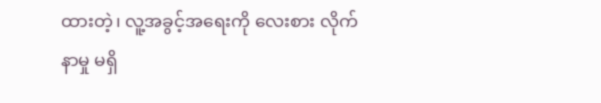ထားတဲ့၊ လူ့အခွင့်အရေးကို လေးစား လိုက်နာမှု မရှိ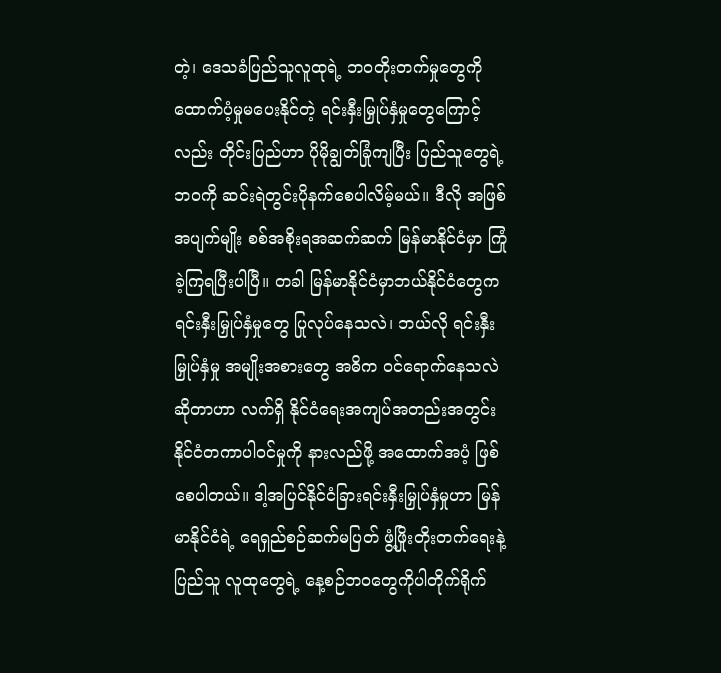တဲ့၊ ဒေသခံပြည်သူလူထုရဲ့ ဘဝတိုးတက်မှုတွေကိုထောက်ပံ့မှုမပေးနိုင်တဲ့ ရင်းနှီးမြှုပ်နှံမှုတွေကြောင့်လည်း တိုင်းပြည်ဟာ ပိုမိုချွတ်ခြုံကျပြီး ပြည်သူတွေရဲ့ ဘဝကို ဆင်းရဲတွင်းပိုနက်စေပါလိမ့်မယ်။ ဒီလို အဖြစ်အပျက်မျိုး စစ်အစိုးရအဆက်ဆက် မြန်မာနိုင်ငံမှာ ကြုံခဲ့ကြရပြီးပါပြီ။ တခါ မြန်မာနိုင်ငံမှာဘယ်နိုင်ငံတွေက ရင်းနှီးမြှုပ်နှံမှုတွေ ပြုလုပ်နေသလဲ၊ ဘယ်လို ရင်းနှီးမြှုပ်နှံမှု အမျိုးအစားတွေ အဓိက ဝင်ရောက်နေသလဲ ဆိုတာဟာ လက်ရှိ နိုင်ငံရေးအကျပ်အတည်းအတွင်း နိုင်ငံတကာပါဝင်မှုကို နားလည်ဖို့ အထောက်အပံ့ ဖြစ်စေပါတယ်။ ဒါ့အပြင်နိုင်ငံခြားရင်းနှီးမြှုပ်နှံမှုဟာ မြန်မာနိုင်ငံရဲ့ ရေရှည်စဉ်ဆက်မပြတ် ဖွံ့ဖြိုးတိုးတက်ရေးနဲ့ ပြည်သူ လူထုတွေရဲ့ နေ့စဉ်ဘဝတွေကိုပါတိုက်ရိုက်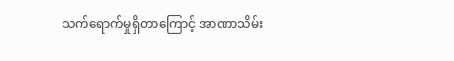သက်ရောက်မှုရှိတာကြောင့် အာဏာသိမ်း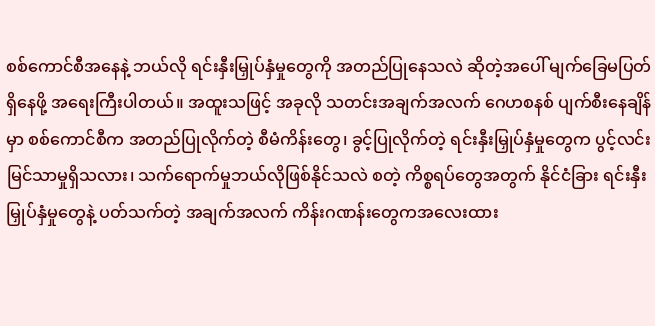စစ်ကောင်စီအနေနဲ့ ဘယ်လို ရင်းနှီးမြှုပ်နှံမှုတွေကို အတည်ပြုနေသလဲ ဆိုတဲ့အပေါ် မျက်ခြေမပြတ် ရှိနေဖို့ အရေးကြီးပါတယ်။ အထူးသဖြင့် အခုလို သတင်းအချက်အလက် ဂေဟစနစ် ပျက်စီးနေချိန်မှာ စစ်ကောင်စီက အတည်ပြုလိုက်တဲ့ စီမံကိန်းတွေ၊ ခွင့်ပြုလိုက်တဲ့ ရင်းနှီးမြှုပ်နှံမှုတွေက ပွင့်လင်း မြင်သာမှုရှိသလား၊ သက်ရောက်မှုဘယ်လိုဖြစ်နိုင်သလဲ စတဲ့ ကိစ္စရပ်တွေအတွက် နိုင်ငံခြား ရင်းနှီးမြှုပ်နှံမှုတွေနဲ့ ပတ်သက်တဲ့ အချက်အလက် ကိန်းဂဏန်းတွေကအလေးထား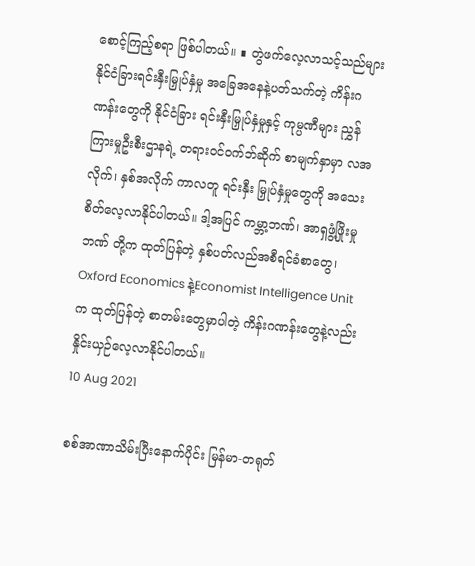စောင့်ကြည့်စရာ ဖြစ်ပါတယ်။ ∎ တွဲဖက်လေ့လာသင့်သည်များ နိုင်ငံခြားရင်းနှီးမြှုပ်နှံမှု အခြေအနေနဲ့ပတ်သက်တဲ့ ကိန်းဂဏန်းတွေကို နိုင်ငံခြား ရင်းနှီးမြှုပ်နှံမှုနှင့် ကုမ္ပဏီများ ညွှန်ကြားမှုဦးစီးဌာနရဲ့ တရားဝင်ဝက်ဘ်ဆိုက် စာမျက်နှာမှာ လအလိုက်၊ နှစ်အလိုက် ကာလတူ ရင်းနှီး မြှုပ်နှံမှုတွေကို အသေးစိတ်လေ့လာနိုင်ပါတယ်။ ဒါ့အပြင် ကမ္ဘာ့ဘဏ်၊ အာရှဖွံ့ဖြိုးမှုဘဏ် တို့က ထုတ်ပြန်တဲ့ နှစ်ပတ်လည်အစီရင်ခံစာတွေ၊ Oxford Economics နဲ့Economist Intelligence Unit က ထုတ်ပြန်တဲ့ စာတမ်းတွေမှာပါတဲ့ ကိန်းဂဏန်းတွေနဲ့လည်း နှိုင်းယှဉ်လေ့လာနိုင်ပါတယ်။
10 Aug 2021

စစ်အာဏာသိမ်းပြီးနောက်ပိုင်း မြန်မာ-တရုတ်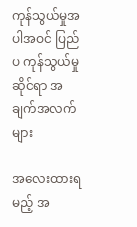ကုန်သွယ်မှုအပါအဝင် ပြည်ပ ကုန်သွယ်မှုဆိုင်ရာ အချက်အလက်များ

အလေးထားရမည့် အ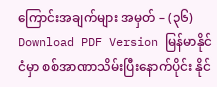ကြောင်းအချက်များ အမှတ် – (၃၆) Download PDF Version မြန်မာနိုင်ငံမှာ စစ်အာဏာသိမ်းပြီးနောက်ပိုင်း နိုင်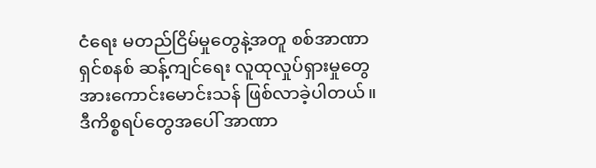ငံရေး မတည်ငြိမ်မှုတွေနဲ့အတူ စစ်အာဏာရှင်စနစ် ဆန့်ကျင်ရေး လူထုလှုပ်ရှားမှုတွေ အားကောင်းမောင်းသန် ဖြစ်လာခဲ့ပါတယ်။ ဒီကိစ္စရပ်တွေအပေါ် အာဏာ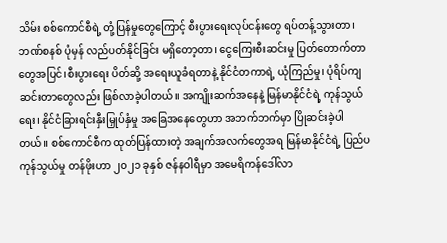သိမ်း စစ်ကောင်စီရဲ့ တုံ့ပြန်မှုတွေကြောင့် စီးပွားရေးလုပ်ငန်းတွေ ရပ်တန့်သွားတာ၊ ဘဏ်စနစ် ပုံမှန် လည်ပတ်နိုင်ခြင်း မရှိတော့တာ၊ ငွေကြေးစီးဆင်းမှု ပြတ်တောက်တာတွေအပြင်၊စီးပွားရေး ပိတ်ဆို့ အရေးယူခံရတာနဲ့ နိုင်ငံတကာရဲ့ ယုံကြည်မှု၊ ပုံရိပ်ကျဆင်းတာတွေလည်း ဖြစ်လာခဲ့ပါတယ်။ အကျိုးဆက်အနေနဲ့ မြန်မာနိုင်ငံရဲ့ ကုန်သွယ်ရေး၊ နိုင်ငံခြားရင်းနှီးမြှုပ်နှံမှု အခြေအနေတွေဟာ အဘက်ဘက်မှာ ပြိုဆင်းခဲ့ပါတယ်။ စစ်ကောင်စီက ထုတ်ပြန်ထားတဲ့ အချက်အလက်တွေအရ မြန်မာနိုင်ငံရဲ့ ပြည်ပကုန်သွယ်မှု တန်ဖိုးဟာ ၂၀၂၁ ခုနှစ် ဇန်နဝါရီမှာ အမေရိကန်ဒေါ်လာ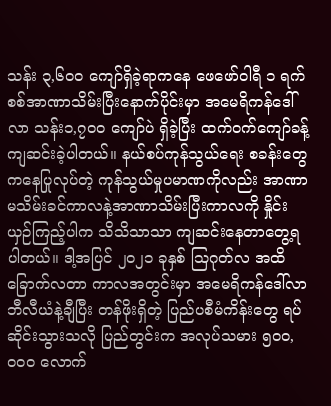သန်း ၃,၆၀၀ ကျော်ရှိခဲ့ရာကနေ ဖေဖော်ဝါရီ ၁ ရက် စစ်အာဏာသိမ်းပြီးနောက်ပိုင်းမှာ အမေရိကန်ဒေါ်လာ သန်း၁,၇၀၀ ကျော်ပဲ ရှိခဲ့ပြီး ထက်ဝက်ကျော်ခန့် ကျဆင်းခဲ့ပါတယ်။ နယ်စပ်ကုန်သွယ်ရေး စခန်းတွေကနေပြုလုပ်တဲ့ ကုန်သွယ်မှုပမာဏကိုလည်း အာဏာမသိမ်းခင်ကာလနဲ့အာဏာသိမ်းပြီးကာလကို နှိုင်းယှဉ်ကြည့်ပါက သိသိသာသာ ကျဆင်းနေတာတွေ့ရပါတယ်။ ဒါ့အပြင် ၂၀၂၁ ခုနှစ် သြဂုတ်လ အထိ ခြောက်လတာ ကာလအတွင်းမှာ အမေရိကန်ဒေါ်လာ ဘီလီယံနဲ့ချီပြီး တန်ဖိုးရှိတဲ့ ပြည်ပစီမံကိန်းတွေ ရပ်ဆိုင်းသွားသလို ပြည်တွင်းက အလုပ်သမား ၅၀၀,၀၀၀ လောက်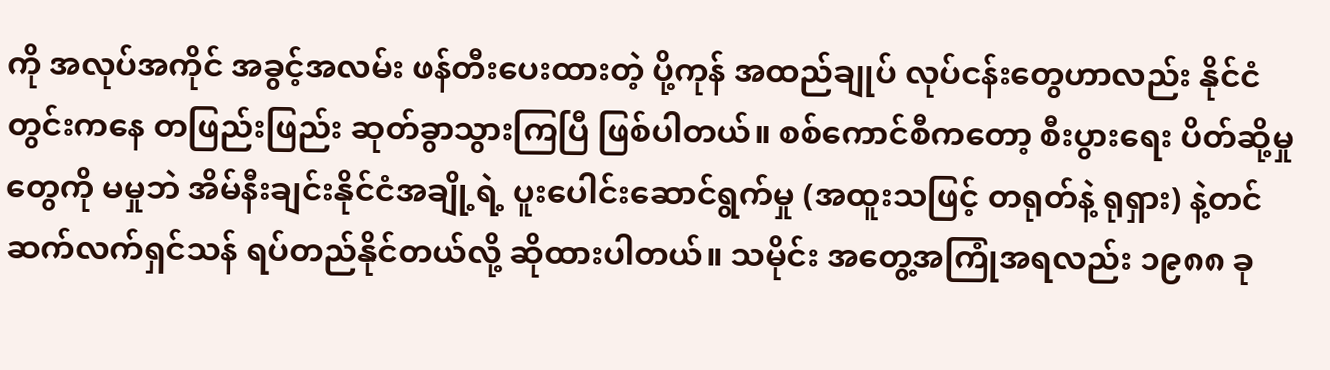ကို အလုပ်အကိုင် အခွင့်အလမ်း ဖန်တီးပေးထားတဲ့ ပို့ကုန် အထည်ချုပ် လုပ်ငန်းတွေဟာလည်း နိုင်ငံတွင်းကနေ တဖြည်းဖြည်း ဆုတ်ခွာသွားကြပြီ ဖြစ်ပါတယ်။ စစ်ကောင်စီကတော့ စီးပွားရေး ပိတ်ဆို့မှုတွေကို မမှုဘဲ အိမ်နီးချင်းနိုင်ငံအချို့ရဲ့ ပူးပေါင်းဆောင်ရွက်မှု (အထူးသဖြင့် တရုတ်နဲ့ ရုရှား) နဲ့တင်ဆက်လက်ရှင်သန် ရပ်တည်နိုင်တယ်လို့ ဆိုထားပါတယ်။ သမိုင်း အတွေ့အကြုံအရလည်း ၁၉၈၈ ခု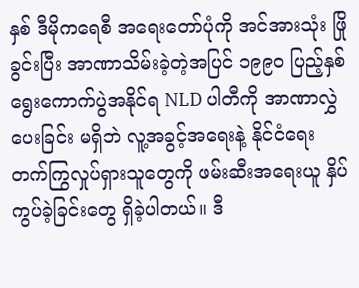နှစ် ဒီမိုကရေစီ အရေးတော်ပုံကို အင်အားသုံး ဖြိုခွင်းပြီး အာဏာသိမ်းခဲ့တဲ့အပြင် ၁၉၉၀ ပြည့်နှစ် ရွေးကောက်ပွဲအနိုင်ရ NLD ပါတီကို အာဏာလွှဲပေးခြင်း မရှိဘဲ လူ့အခွင့်အရေးနဲ့ နိုင်ငံရေး တက်ကြွလှုပ်ရှားသူတွေကို ဖမ်းဆီးအရေးယူ နှိပ်ကွပ်ခဲ့ခြင်းတွေ ရှိခဲ့ပါတယ်။ ဒီ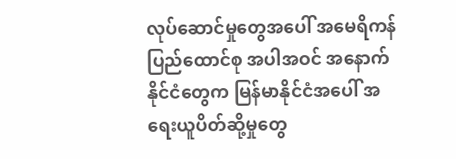လုပ်ဆောင်မှုတွေအပေါ် အမေရိကန်ပြည်ထောင်စု အပါအဝင် အနောက်နိုင်ငံတွေက မြန်မာနိုင်ငံအပေါ် အရေးယူပိတ်ဆို့မှုတွေ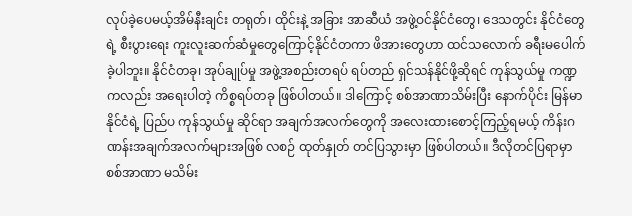လုပ်ခဲ့ပေမယ့်အိမ်နီးချင်း တရုတ်၊ ထိုင်းနဲ့ အခြား အာဆီယံ အဖွဲ့ဝင်နိုင်ငံတွေ၊ ဒေသတွင်း နိုင်ငံတွေရဲ့ စီးပွားရေး ကူးလူးဆက်ဆံမှုတွေကြောင့်နိုင်ငံတကာ ဖိအားတွေဟာ ထင်သလောက် ခရီးမပေါက်ခဲ့ပါဘူး။ နိုင်ငံတခု၊ အုပ်ချုပ်မှု အဖွဲ့အစည်းတရပ် ရပ်တည် ရှင်သန်နိုင်ဖို့ဆိုရင် ကုန်သွယ်မှု ကဏ္ဍကလည်း အရေးပါတဲ့ ကိစ္စရပ်တခု ဖြစ်ပါတယ်။ ဒါကြောင့် စစ်အာဏာသိမ်းပြီး နောက်ပိုင်း မြန်မာနိုင်ငံရဲ့ ပြည်ပ ကုန်သွယ်မှု ဆိုင်ရာ အချက်အလက်တွေကို အလေးထားစောင့်ကြည့်ရမယ့် ကိန်းဂဏန်းအချက်အလက်များအဖြစ် လစဉ် ထုတ်နှုတ် တင်ပြသွားမှာ ဖြစ်ပါတယ်။ ဒီလိုတင်ပြရာမှာ စစ်အာဏာ မသိမ်း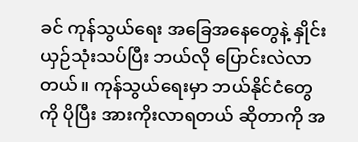ခင် ကုန်သွယ်ရေး အခြေအနေတွေနဲ့ နှိုင်းယှဉ်သုံးသပ်ပြီး ဘယ်လို ပြောင်းလဲလာတယ်။ ကုန်သွယ်ရေးမှာ ဘယ်နိုင်ငံတွေကို ပိုပြီး အားကိုးလာရတယ် ဆိုတာကို အ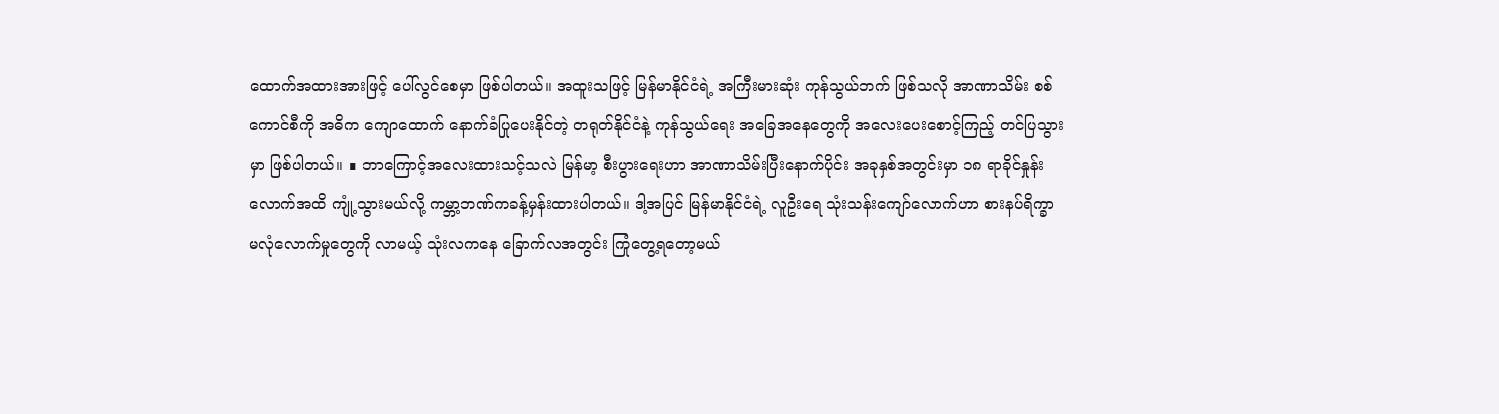ထောက်အထားအားဖြင့် ပေါ်လွင်စေမှာ ဖြစ်ပါတယ်။ အထူးသဖြင့် မြန်မာနိုင်ငံရဲ့ အကြီးမားဆုံး ကုန်သွယ်ဘက် ဖြစ်သလို အာဏာသိမ်း စစ်ကောင်စီကို အဓိက ကျောထောက် နောက်ခံပြုပေးနိုင်တဲ့ တရုတ်နိုင်ငံနဲ့ ကုန်သွယ်ရေး အခြေအနေတွေကို အလေးပေးစောင့်ကြည့် တင်ပြသွားမှာ ဖြစ်ပါတယ်။ ∎ ဘာကြောင့်အလေးထားသင့်သလဲ မြန်မာ့ စီးပွားရေးဟာ အာဏာသိမ်းပြီးနောက်ပိုင်း အခုနှစ်အတွင်းမှာ ၁၈ ရာခိုင်နှုန်းလောက်အထိ ကျုံ့သွားမယ်လို့ ကမ္ဘာ့ဘဏ်ကခန့်မှန်းထားပါတယ်။ ဒါ့အပြင် မြန်မာနိုင်ငံရဲ့ လူဦးရေ သုံးသန်းကျော်လောက်ဟာ စားနပ်ရိက္ခာ မလုံလောက်မှုတွေကို လာမယ့် သုံးလကနေ ခြောက်လအတွင်း ကြုံတွေ့ရတော့မယ်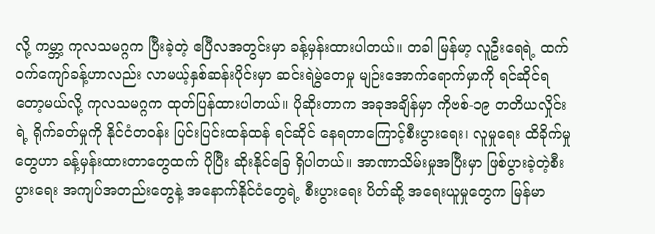လို့ ကမ္ဘာ့ ကုလသမဂ္ဂက ပြီးခဲ့တဲ့ ဧပြီလအတွင်းမှာ ခန့်မှန်းထားပါတယ်။ တခါ မြန်မာ့ လူဦးရေရဲ့ ထက်ဝက်ကျော်ခန့်ဟာလည်း လာမယ့်နှစ်ဆန်းပိုင်းမှာ ဆင်းရဲမွဲတေမှု မျဉ်းအောက်ရောက်မှာကို ရင်ဆိုင်ရတော့မယ်လို့ ကုလသမဂ္ဂက ထုတ်ပြန်ထားပါတယ်။ ပိုဆိုးတာက အခုအချိန်မှာ ကိုဗစ်-၁၉ တတိယလှိုင်းရဲ့ ရိုက်ခတ်မှုကို နိုင်ငံတဝန်း ပြင်းပြင်းထန်ထန် ရင်ဆိုင် နေရတာကြောင့်စီးပွားရေး၊ လူမှုရေး ထိခိုက်မှုတွေဟာ ခန့်မှန်းထားတာတွေထက် ပိုပြီး ဆိုးနိုင်ခြေ ရှိပါတယ်။ အာဏာသိမ်းမှုအပြီးမှာ ဖြစ်ပွားခဲ့တဲ့စီးပွားရေး အကျပ်အတည်းတွေနဲ့ အနောက်နိုင်ငံတွေရဲ့ စီးပွားရေး ပိတ်ဆို့ အရေးယူမှုတွေက မြန်မာ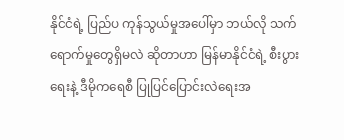နိုင်ငံရဲ့ ပြည်ပ ကုန်သွယ်မှုအပေါ်မှာ ဘယ်လို သက်ရောက်မှုတွေရှိမလဲ ဆိုတာဟာ မြန်မာနိုင်ငံရဲ့ စီးပွားရေးနဲ့ ဒီမိုကရေစီ ပြုပြင်ပြောင်းလဲရေးအ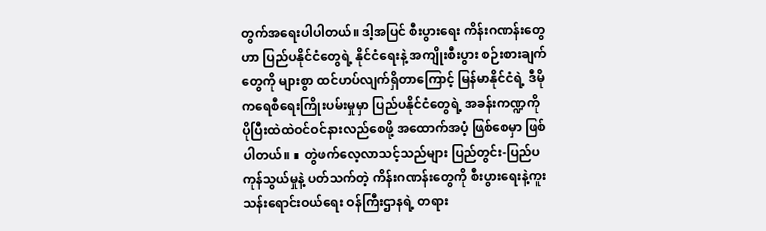တွက်အရေးပါပါတယ်။ ဒါ့အပြင် စီးပွားရေး ကိန်းဂဏန်းတွေဟာ ပြည်ပနိုင်ငံတွေရဲ့ နိုင်ငံရေးနဲ့ အကျိုးစီးပွား စဉ်းစားချက်တွေကို များစွာ ထင်ဟပ်လျက်ရှိတာကြောင့် မြန်မာနိုင်ငံရဲ့ ဒီမိုကရေစီရေးကြိုးပမ်းမှုမှာ ပြည်ပနိုင်ငံတွေရဲ့ အခန်းကဏ္ဍကို ပိုပြီးထဲထဲဝင်ဝင်နားလည်စေဖို့ အထောက်အပံ့ ဖြစ်စေမှာ ဖြစ်ပါတယ်။ ∎ တွဲဖက်လေ့လာသင့်သည်များ ပြည်တွင်း-ပြည်ပ ကုန်သွယ်မှုနဲ့ ပတ်သက်တဲ့ ကိန်းဂဏန်းတွေကို စီးပွားရေးနဲ့ကူးသန်းရောင်းဝယ်ရေး ဝန်ကြီးဌာနရဲ့ တရား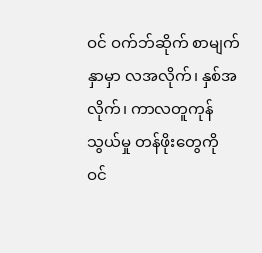ဝင် ဝက်ဘ်ဆိုက် စာမျက်နှာမှာ လအလိုက်၊ နှစ်အလိုက်၊ ကာလတူကုန်သွယ်မှု တန်ဖိုးတွေကို ဝင်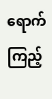ရောက်ကြည့်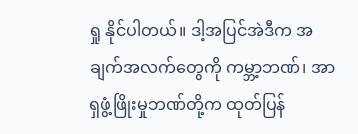ရှု နိုင်ပါတယ်။ ဒါ့အပြင်အဲဒီက အချက်အလက်တွေကို ကမ္ဘာ့ဘဏ်၊ အာရှဖွံ့ဖြိုးမှုဘဏ်တို့က ထုတ်ပြန်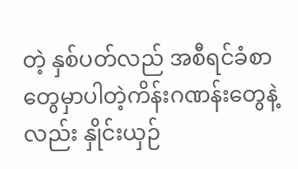တဲ့ နှစ်ပတ်လည် အစီရင်ခံစာတွေမှာပါတဲ့ကိန်းဂဏန်းတွေနဲ့လည်း နှိုင်းယှဉ်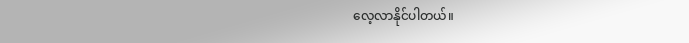လေ့လာနိုင်ပါတယ်။